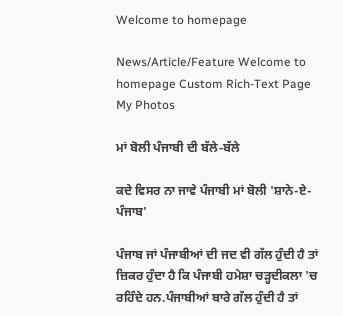Welcome to homepage

News/Article/Feature Welcome to homepage Custom Rich-Text Page My Photos

ਮਾਂ ਬੋਲੀ ਪੰਜਾਬੀ ਦੀ ਬੱਲੇ-ਬੱਲੇ

ਕਦੇ ਵਿਸਰ ਨਾ ਜਾਵੇ ਪੰਜਾਬੀ ਮਾਂ ਬੋਲੀ 'ਸ਼ਾਨੇ-ਏ-ਪੰਜਾਬ'

ਪੰਜਾਬ ਜਾਂ ਪੰਜਾਬੀਆਂ ਦੀ ਜਦ ਵੀ ਗੱਲ ਹੁੰਦੀ ਹੈ ਤਾਂ ਜ਼ਿਕਰ ਹੁੰਦਾ ਹੈ ਕਿ ਪੰਜਾਬੀ ਹਮੇਸ਼ਾ ਚੜ੍ਹਦੀਕਲਾ 'ਚ ਰਹਿੰਦੇ ਹਨ.ਪੰਜਾਬੀਆਂ ਬਾਰੇ ਗੱਲ ਹੁੰਦੀ ਹੈ ਤਾਂ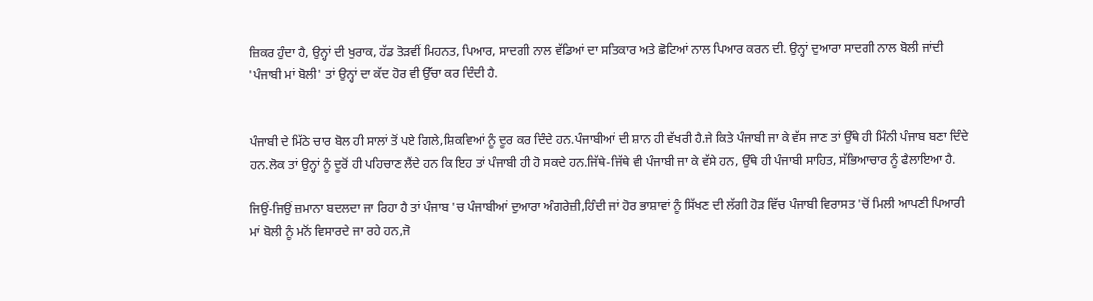ਜ਼ਿਕਰ ਹੁੰਦਾ ਹੈ, ਉਨ੍ਹਾਂ ਦੀ ਖੁਰਾਕ, ਹੱਡ ਤੋੜਵੀਂ ਮਿਹਨਤ, ਪਿਆਰ, ਸਾਦਗੀ ਨਾਲ ਵੱਡਿਆਂ ਦਾ ਸਤਿਕਾਰ ਅਤੇ ਛੋਟਿਆਂ ਨਾਲ ਪਿਆਰ ਕਰਨ ਦੀ. ਉਨ੍ਹਾਂ ਦੁਆਰਾ ਸਾਦਗੀ ਨਾਲ ਬੋਲੀ ਜਾਂਦੀ 'ਪੰਜਾਬੀ ਮਾਂ ਬੋਲੀ' ਤਾਂ ਉਨ੍ਹਾਂ ਦਾ ਕੱਦ ਹੋਰ ਵੀ ਉੱਚਾ ਕਰ ਦਿੰਦੀ ਹੈ.


ਪੰਜਾਬੀ ਦੇ ਮਿੱਠੇ ਚਾਰ ਬੋਲ ਹੀ ਸਾਲਾਂ ਤੋਂ ਪਏ ਗਿਲੇ,ਸ਼ਿਕਵਿਆਂ ਨੂੰ ਦੂਰ ਕਰ ਦਿੰਦੇ ਹਨ.ਪੰਜਾਬੀਆਂ ਦੀ ਸ਼ਾਨ ਹੀ ਵੱਖਰੀ ਹੈ.ਜੇ ਕਿਤੇ ਪੰਜਾਬੀ ਜਾ ਕੇ ਵੱਸ ਜਾਣ ਤਾਂ ਉੱਥੇ ਹੀ ਮਿੰਨੀ ਪੰਜਾਬ ਬਣਾ ਦਿੰਦੇ ਹਨ.ਲੋਕ ਤਾਂ ਉਨ੍ਹਾਂ ਨੂੰ ਦੂਰੋਂ ਹੀ ਪਹਿਚਾਣ ਲੈਂਦੇ ਹਨ ਕਿ ਇਹ ਤਾਂ ਪੰਜਾਬੀ ਹੀ ਹੋ ਸਕਦੇ ਹਨ.ਜਿੱਥੇ-ਜਿੱਥੇ ਵੀ ਪੰਜਾਬੀ ਜਾ ਕੇ ਵੱਸੇ ਹਨ, ਉੱਥੇ ਹੀ ਪੰਜਾਬੀ ਸਾਹਿਤ, ਸੱਭਿਆਚਾਰ ਨੂੰ ਫੈਲਾਇਆ ਹੈ.

ਜਿਉਂ-ਜਿਉਂ ਜ਼ਮਾਨਾ ਬਦਲਦਾ ਜਾ ਰਿਹਾ ਹੈ ਤਾਂ ਪੰਜਾਬ 'ਚ ਪੰਜਾਬੀਆਂ ਦੁਆਰਾ ਅੰਗਰੇਜ਼ੀ,ਹਿੰਦੀ ਜਾਂ ਹੋਰ ਭਾਸ਼ਾਵਾਂ ਨੂੰ ਸਿੱਖਣ ਦੀ ਲੱਗੀ ਹੋੜ ਵਿੱਚ ਪੰਜਾਬੀ ਵਿਰਾਸਤ 'ਚੋਂ ਮਿਲੀ ਆਪਣੀ ਪਿਆਰੀ ਮਾਂ ਬੋਲੀ ਨੂੰ ਮਨੋਂ ਵਿਸਾਰਦੇ ਜਾ ਰਹੇ ਹਨ,ਜੋ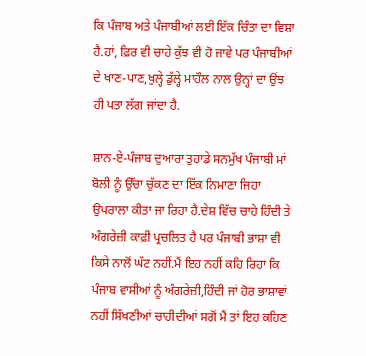ਕਿ ਪੰਜਾਬ ਅਤੇ ਪੰਜਾਬੀਆਂ ਲਈ ਇੱਕ ਚਿੰਤਾ ਦਾ ਵਿਸ਼ਾ ਹੈ.ਹਾਂ, ਫ਼ਿਰ ਵੀ ਚਾਹੇ ਕੁੱਝ ਵੀ ਹੋ ਜਾਵੇ ਪਰ ਪੰਜਾਬੀਆਂ ਦੇ ਖਾਣ-ਪਾਣ,ਖੁਲ੍ਹੇ ਡੁੱਲ੍ਹੇ ਮਾਹੌਲ ਨਾਲ ਉਨ੍ਹਾਂ ਦਾ ਉਂਝ ਹੀ ਪਤਾ ਲੱਗ ਜਾਂਦਾ ਹੈ.

ਸ਼ਾਨ-ਏ-ਪੰਜਾਬ ਦੁਆਰਾ ਤੁਹਾਡੇ ਸਨਮੁੱਖ ਪੰਜਾਬੀ ਮਾਂ ਬੋਲੀ ਨੂੰ ਉੱਚਾ ਚੁੱਕਣ ਦਾ ਇੱਕ ਨਿਮਾਣਾ ਜਿਹਾ  ਉਪਰਾਲਾ ਕੀਤਾ ਜਾ ਰਿਹਾ ਹੈ.ਦੇਸ਼ ਵਿੱਚ ਚਾਹੇ ਹਿੰਦੀ ਤੇ ਅੰਗਰੇਜ਼ੀ ਕਾਫ਼ੀ ਪ੍ਰਚਲਿਤ ਹੈ ਪਰ ਪੰਜਾਬੀ ਭਾਸ਼ਾ ਵੀ ਕਿਸੇ ਨਾਲੋਂ ਘੱਟ ਨਹੀਂ.ਮੈਂ ਇਹ ਨਹੀਂ ਕਹਿ ਰਿਹਾ ਕਿ ਪੰਜਾਬ ਵਾਸੀਆਂ ਨੂੰ ਅੰਗਰੇਜ਼ੀ,ਹਿੰਦੀ ਜਾਂ ਹੋਰ ਭਾਸ਼ਾਵਾਂ ਨਹੀਂ ਸਿੱਖਣੀਆਂ ਚਾਹੀਦੀਆਂ ਸਗੋਂ ਮੈਂ ਤਾਂ ਇਹ ਕਹਿਣ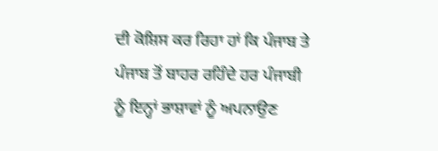ਦੀ ਕੋਸ਼ਿਸ ਕਰ ਰਿਹਾ ਹਾਂ ਕਿ ਪੰਜਾਬ ਤੇ ਪੰਜਾਬ ਤੋਂ ਬਾਹਰ ਰਹਿੰਦੇ ਹਰ ਪੰਜਾਬੀ ਨੂੰ ਇਨ੍ਹਾਂ ਭਾਸ਼ਾਵਾਂ ਨੂੰ ਅਪਨਾਉਣ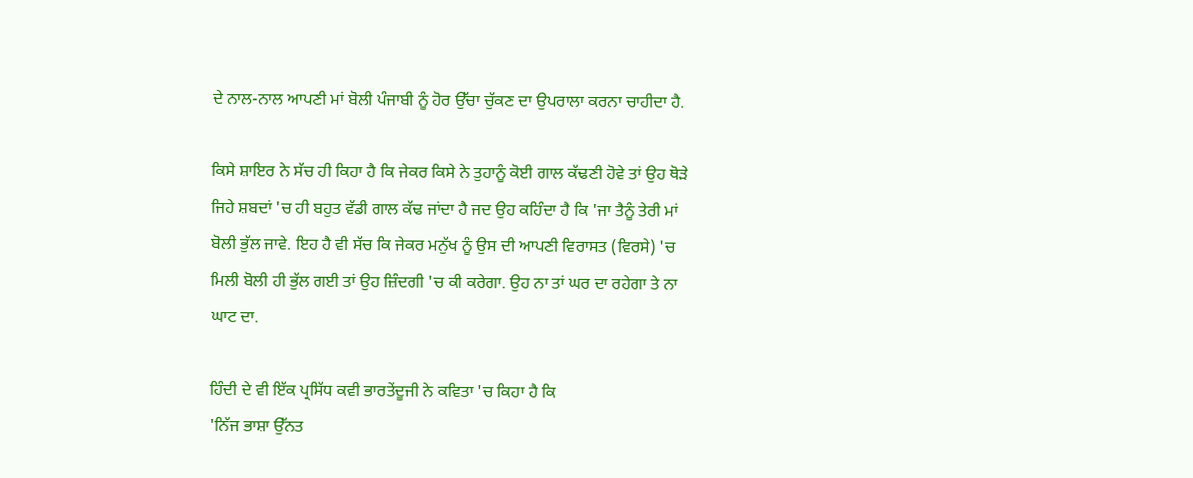ਦੇ ਨਾਲ-ਨਾਲ ਆਪਣੀ ਮਾਂ ਬੋਲੀ ਪੰਜਾਬੀ ਨੂੰ ਹੋਰ ਉੱਚਾ ਚੁੱਕਣ ਦਾ ਉਪਰਾਲਾ ਕਰਨਾ ਚਾਹੀਦਾ ਹੈ.

ਕਿਸੇ ਸ਼ਾਇਰ ਨੇ ਸੱਚ ਹੀ ਕਿਹਾ ਹੈ ਕਿ ਜੇਕਰ ਕਿਸੇ ਨੇ ਤੁਹਾਨੂੰ ਕੋਈ ਗਾਲ ਕੱਢਣੀ ਹੋਵੇ ਤਾਂ ਉਹ ਥੋੜੇ ਜਿਹੇ ਸ਼ਬਦਾਂ 'ਚ ਹੀ ਬਹੁਤ ਵੱਡੀ ਗਾਲ ਕੱਢ ਜਾਂਦਾ ਹੈ ਜਦ ਉਹ ਕਹਿੰਦਾ ਹੈ ਕਿ 'ਜਾ ਤੈਨੂੰ ਤੇਰੀ ਮਾਂ ਬੋਲੀ ਭੁੱਲ ਜਾਵੇ. ਇਹ ਹੈ ਵੀ ਸੱਚ ਕਿ ਜੇਕਰ ਮਨੁੱਖ ਨੂੰ ਉਸ ਦੀ ਆਪਣੀ ਵਿਰਾਸਤ (ਵਿਰਸੇ) 'ਚ ਮਿਲੀ ਬੋਲੀ ਹੀ ਭੁੱਲ ਗਈ ਤਾਂ ਉਹ ਜ਼ਿੰਦਗੀ 'ਚ ਕੀ ਕਰੇਗਾ. ਉਹ ਨਾ ਤਾਂ ਘਰ ਦਾ ਰਹੇਗਾ ਤੇ ਨਾ ਘਾਟ ਦਾ.

ਹਿੰਦੀ ਦੇ ਵੀ ਇੱਕ ਪ੍ਰਸਿੱਧ ਕਵੀ ਭਾਰਤੇਂਦੂਜੀ ਨੇ ਕਵਿਤਾ 'ਚ ਕਿਹਾ ਹੈ ਕਿ
'ਨਿੱਜ ਭਾਸ਼ਾ ਉੱਨਤ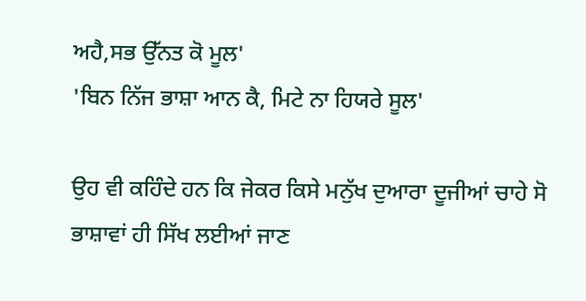ਅਹੈ,ਸਭ ਉੱਨਤ ਕੋ ਮੂਲ'
'ਬਿਨ ਨਿੱਜ ਭਾਸ਼ਾ ਆਨ ਕੈ, ਮਿਟੇ ਨਾ ਹਿਯਰੇ ਸੂਲ'

ਉਹ ਵੀ ਕਹਿੰਦੇ ਹਨ ਕਿ ਜੇਕਰ ਕਿਸੇ ਮਨੁੱਖ ਦੁਆਰਾ ਦੂਜੀਆਂ ਚਾਹੇ ਸੋ ਭਾਸ਼ਾਵਾਂ ਹੀ ਸਿੱਖ ਲਈਆਂ ਜਾਣ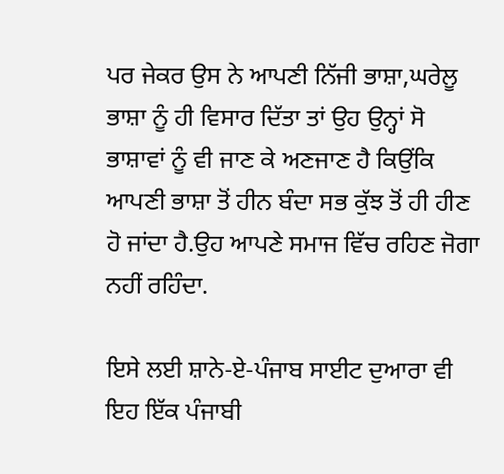ਪਰ ਜੇਕਰ ਉਸ ਨੇ ਆਪਣੀ ਨਿੱਜੀ ਭਾਸ਼ਾ,ਘਰੇਲੂ ਭਾਸ਼ਾ ਨੂੰ ਹੀ ਵਿਸਾਰ ਦਿੱਤਾ ਤਾਂ ਉਹ ਉਨ੍ਹਾਂ ਸੋ ਭਾਸ਼ਾਵਾਂ ਨੂੰ ਵੀ ਜਾਣ ਕੇ ਅਣਜਾਣ ਹੈ ਕਿਉਂਕਿ ਆਪਣੀ ਭਾਸ਼ਾ ਤੋਂ ਹੀਨ ਬੰਦਾ ਸਭ ਕੁੱਝ ਤੋਂ ਹੀ ਹੀਣ ਹੋ ਜਾਂਦਾ ਹੈ.ਉਹ ਆਪਣੇ ਸਮਾਜ ਵਿੱਚ ਰਹਿਣ ਜੋਗਾ ਨਹੀਂ ਰਹਿੰਦਾ.

ਇਸੇ ਲਈ ਸ਼ਾਨੇ-ਏ-ਪੰਜਾਬ ਸਾਈਟ ਦੁਆਰਾ ਵੀ ਇਹ ਇੱਕ ਪੰਜਾਬੀ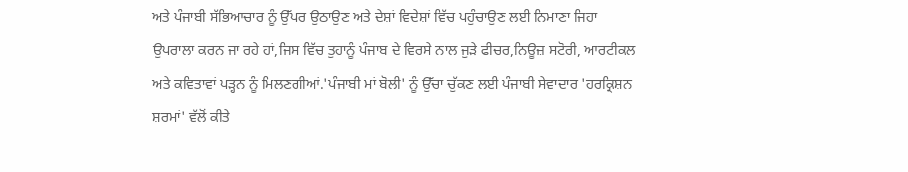ਅਤੇ ਪੰਜਾਬੀ ਸੱਭਿਆਚਾਰ ਨੂੰ ਉੱਪਰ ਉਠਾਉਣ ਅਤੇ ਦੇਸ਼ਾਂ ਵਿਦੇਸ਼ਾਂ ਵਿੱਚ ਪਹੁੰਚਾਉਣ ਲਈ ਨਿਮਾਣਾ ਜਿਹਾ ਉਪਰਾਲਾ ਕਰਨ ਜਾ ਰਹੇ ਹਾਂ,ਜਿਸ ਵਿੱਚ ਤੁਹਾਨੂੰ ਪੰਜਾਬ ਦੇ ਵਿਰਸੇ ਨਾਲ ਜੁੜੇ ਫੀਚਰ,ਨਿਊਜ਼ ਸਟੋਰੀ, ਆਰਟੀਕਲ ਅਤੇ ਕਵਿਤਾਵਾਂ ਪੜ੍ਹਨ ਨੂੰ ਮਿਲਣਗੀਆਂ.'ਪੰਜਾਬੀ ਮਾਂ ਬੋਲੀ' ਨੂੰ ਉੱਚਾ ਚੁੱਕਣ ਲਈ ਪੰਜਾਬੀ ਸੇਵਾਦਾਰ 'ਹਰਕ੍ਰਿਸ਼ਨ ਸ਼ਰਮਾਂ' ਵੱਲੋਂ ਕੀਤੇ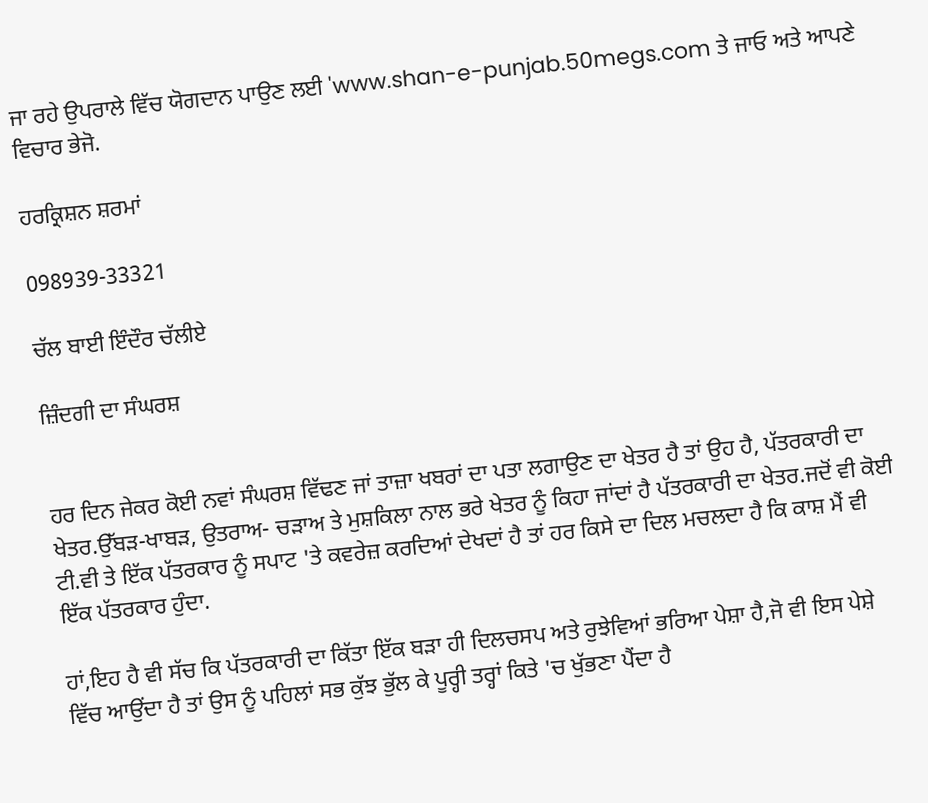ਜਾ ਰਹੇ ਉਪਰਾਲੇ ਵਿੱਚ ਯੋਗਦਾਨ ਪਾਉਣ ਲਈ 'www.shan-e-punjab.50megs.com ਤੇ ਜਾਓ ਅਤੇ ਆਪਣੇ ਵਿਚਾਰ ਭੇਜੋ.

ਹਰਕ੍ਰਿਸ਼ਨ ਸ਼ਰਮਾਂ

098939-33321

ਚੱਲ ਬਾਈ ਇੰਦੌਰ ਚੱਲੀਏ

ਜ਼ਿੰਦਗੀ ਦਾ ਸੰਘਰਸ਼


ਹਰ ਦਿਨ ਜੇਕਰ ਕੋਈ ਨਵਾਂ ਸੰਘਰਸ਼ ਵਿੱਢਣ ਜਾਂ ਤਾਜ਼ਾ ਖਬਰਾਂ ਦਾ ਪਤਾ ਲਗਾਉਣ ਦਾ ਖੇਤਰ ਹੈ ਤਾਂ ਉਹ ਹੈ, ਪੱਤਰਕਾਰੀ ਦਾ ਖੇਤਰ.ਉੱਬੜ-ਖਾਬੜ, ਉਤਰਾਅ- ਚੜਾਅ ਤੇ ਮੁਸ਼ਕਿਲਾ ਨਾਲ ਭਰੇ ਖੇਤਰ ਨੂੰ ਕਿਹਾ ਜਾਂਦਾਂ ਹੈ ਪੱਤਰਕਾਰੀ ਦਾ ਖੇਤਰ.ਜਦੋਂ ਵੀ ਕੋਈ ਟੀ.ਵੀ ਤੇ ਇੱਕ ਪੱਤਰਕਾਰ ਨੂੰ ਸਪਾਟ 'ਤੇ ਕਵਰੇਜ਼ ਕਰਦਿਆਂ ਦੇਖਦਾਂ ਹੈ ਤਾਂ ਹਰ ਕਿਸੇ ਦਾ ਦਿਲ ਮਚਲਦਾ ਹੈ ਕਿ ਕਾਸ਼ ਮੈਂ ਵੀ ਇੱਕ ਪੱਤਰਕਾਰ ਹੁੰਦਾ.

ਹਾਂ,ਇਹ ਹੈ ਵੀ ਸੱਚ ਕਿ ਪੱਤਰਕਾਰੀ ਦਾ ਕਿੱਤਾ ਇੱਕ ਬੜਾ ਹੀ ਦਿਲਚਸਪ ਅਤੇ ਰੁਝੇਵਿਆਂ ਭਰਿਆ ਪੇਸ਼ਾ ਹੈ,ਜੋ ਵੀ ਇਸ ਪੇਸ਼ੇ ਵਿੱਚ ਆਉਂਦਾ ਹੈ ਤਾਂ ਉਸ ਨੂੰ ਪਹਿਲਾਂ ਸਭ ਕੁੱਝ ਭੁੱਲ ਕੇ ਪੂਰ੍ਹੀ ਤਰ੍ਹਾਂ ਕਿਤੇ 'ਚ ਖੁੱਭਣਾ ਪੈਂਦਾ ਹੈ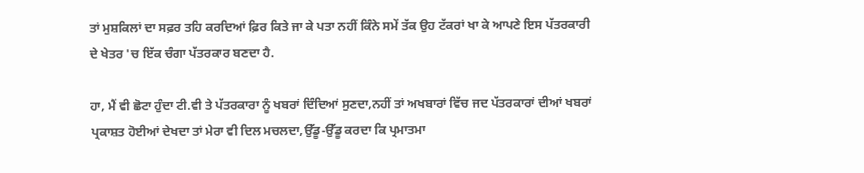ਤਾਂ ਮੁਸ਼ਕਿਲਾਂ ਦਾ ਸਫ਼ਰ ਤਹਿ ਕਰਦਿਆਂ ਫ਼ਿਰ ਕਿਤੇ ਜਾ ਕੇ ਪਤਾ ਨਹੀਂ ਕਿੰਨੇ ਸਮੇਂ ਤੱਕ ਉਹ ਟੱਕਰਾਂ ਖਾ ਕੇ ਆਪਣੇ ਇਸ ਪੱਤਰਕਾਰੀ ਦੇ ਖੇਤਰ 'ਚ ਇੱਕ ਚੰਗਾ ਪੱਤਰਕਾਰ ਬਣਦਾ ਹੈ.

ਹਾ, ਮੈਂ ਵੀ ਛੋਟਾ ਹੁੰਦਾ ਟੀ.ਵੀ ਤੇ ਪੱਤਰਕਾਰਾ ਨੂੰ ਖਬਰਾਂ ਦਿੰਦਿਆਂ ਸੁਣਦਾ,ਨਹੀਂ ਤਾਂ ਅਖਬਾਰਾਂ ਵਿੱਚ ਜਦ ਪੱਤਰਕਾਰਾਂ ਦੀਆਂ ਖਬਰਾਂ ਪ੍ਰਕਾਸ਼ਤ ਹੋਈਆਂ ਦੇਖਦਾ ਤਾਂ ਮੇਰਾ ਵੀ ਦਿਲ ਮਚਲਦਾ,ਉੱਡੂ-ਉੱਡੂ ਕਰਦਾ ਕਿ ਪ੍ਰਮਾਤਮਾ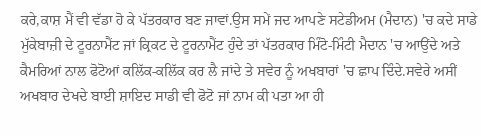ਕਰੇ,ਕਾਸ਼ ਮੈਂ ਵੀ ਵੱਡਾ ਹੋ ਕੇ ਪੱਤਰਕਾਰ ਬਣ ਜਾਵਾਂ.ਉਸ ਸਮੇਂ ਜਦ ਆਪਣੇ ਸਟੇਡੀਅਮ (ਮੈਦਾਨ) 'ਚ ਕਦੇ ਸਾਡੇ ਮੁੱਕੇਬਾਜ਼ੀ ਦੇ ਟੂਰਨਾਮੈਂਟ ਜਾਂ ਕ੍ਰਿਕਟ ਦੇ ਟੂਰਨਾਮੈਂਟ ਹੁੰਦੇ ਤਾਂ ਪੱਤਰਕਾਰ ਮਿੰਟੋ-ਮਿੰਟੀ ਮੈਦਾਨ 'ਚ ਆਉਂਦੇ ਅਤੇ ਕੈਮਰਿਆਂ ਨਾਲ ਫੋਟੋਆਂ ਕਲਿੱਕ-ਕਲਿੱਕ ਕਰ ਲੈ ਜਾਂਦੇ ਤੇ ਸਵੇਰ ਨੂੰ ਅਖਬਾਰਾਂ 'ਚ ਛਾਪ ਦਿੰਦੇ.ਸਵੇਰੇ ਅਸੀਂ ਅਖਬਾਰ ਦੇਖਦੇ ਬਾਈ ਸ਼ਾਇਦ ਸਾਡੀ ਵੀ ਫੋਟੋ ਜਾਂ ਨਾਮ ਕੀ ਪਤਾ ਆ ਹੀ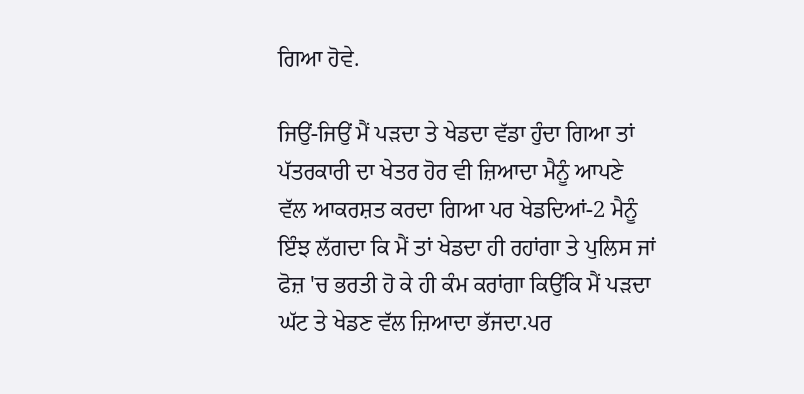ਗਿਆ ਹੋਵੇ.

ਜਿਉਂ-ਜਿਉਂ ਮੈਂ ਪੜਦਾ ਤੇ ਖੇਡਦਾ ਵੱਡਾ ਹੁੰਦਾ ਗਿਆ ਤਾਂ ਪੱਤਰਕਾਰੀ ਦਾ ਖੇਤਰ ਹੋਰ ਵੀ ਜ਼ਿਆਦਾ ਮੈਨੂੰ ਆਪਣੇ ਵੱਲ ਆਕਰਸ਼ਤ ਕਰਦਾ ਗਿਆ ਪਰ ਖੇਡਦਿਆਂ-2 ਮੈਨੂੰ ਇੰਝ ਲੱਗਦਾ ਕਿ ਮੈਂ ਤਾਂ ਖੇਡਦਾ ਹੀ ਰਹਾਂਗਾ ਤੇ ਪੁਲਿਸ ਜਾਂ ਫੋਜ਼ 'ਚ ਭਰਤੀ ਹੋ ਕੇ ਹੀ ਕੰਮ ਕਰਾਂਗਾ ਕਿਉਂਕਿ ਮੈਂ ਪੜਦਾ ਘੱਟ ਤੇ ਖੇਡਣ ਵੱਲ ਜ਼ਿਆਦਾ ਭੱਜਦਾ.ਪਰ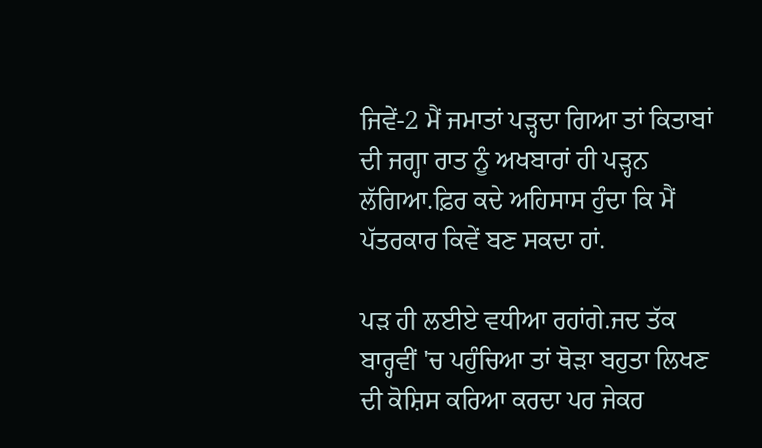ਜਿਵੇਂ-2 ਮੈਂ ਜਮਾਤਾਂ ਪੜ੍ਹਦਾ ਗਿਆ ਤਾਂ ਕਿਤਾਬਾਂ ਦੀ ਜਗ੍ਹਾ ਰਾਤ ਨੂੰ ਅਖਬਾਰਾਂ ਹੀ ਪੜ੍ਹਨ ਲੱਗਿਆ.ਫ਼ਿਰ ਕਦੇ ਅਹਿਸਾਸ ਹੁੰਦਾ ਕਿ ਮੈਂ ਪੱਤਰਕਾਰ ਕਿਵੇਂ ਬਣ ਸਕਦਾ ਹਾਂ.

ਪੜ ਹੀ ਲਈਏ ਵਧੀਆ ਰਹਾਂਗੇ.ਜਦ ਤੱਕ ਬਾਰ੍ਹਵੀਂ 'ਚ ਪਹੁੰਚਿਆ ਤਾਂ ਥੋੜਾ ਬਹੁਤਾ ਲਿਖਣ ਦੀ ਕੋਸ਼ਿਸ ਕਰਿਆ ਕਰਦਾ ਪਰ ਜੇਕਰ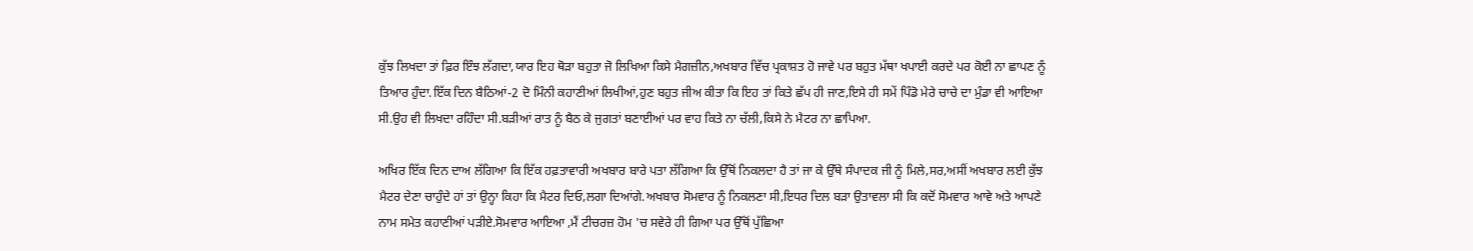ਕੁੱਝ ਲਿਖਦਾ ਤਾਂ ਫ਼ਿਰ ਇੰਝ ਲੱਗਦਾ,ਯਾਰ ਇਹ ਥੋੜਾ ਬਹੁਤਾ ਜੋ ਲਿਖਿਆ ਕਿਸੇ ਮੈਗਜ਼ੀਨ,ਅਖਬਾਰ ਵਿੱਚ ਪ੍ਰਕਾਸ਼ਤ ਹੋ ਜਾਵੇ ਪਰ ਬਹੁਤ ਮੱਥਾ ਖਪਾਈ ਕਰਦੇ ਪਰ ਕੋਈ ਨਾ ਛਾਪਣ ਨੂੰ ਤਿਆਰ ਹੁੰਦਾ.ਇੱਕ ਦਿਨ ਬੈਠਿਆਂ-2 ਦੋ ਮਿੰਨੀ ਕਹਾਣੀਆਂ ਲਿਖੀਆਂ,ਹੁਣ ਬਹੁਤ ਜੀਅ ਕੀਤਾ ਕਿ ਇਹ ਤਾਂ ਕਿਤੇ ਛੱਪ ਹੀ ਜਾਣ,ਇਸੇ ਹੀ ਸਮੇਂ ਪਿੰਡੋ ਮੇਰੇ ਚਾਚੇ ਦਾ ਮੁੰਡਾ ਵੀ ਆਇਆ ਸੀ.ਉਹ ਵੀ ਲਿਖਦਾ ਰਹਿੰਦਾ ਸੀ.ਬੜੀਆਂ ਰਾਤ ਨੂੰ ਬੈਠ ਕੇ ਜੁਗਤਾਂ ਬਣਾਈਆਂ ਪਰ ਵਾਹ ਕਿਤੇ ਨਾ ਚੱਲੀ,ਕਿਸੇ ਨੇ ਮੈਟਰ ਨਾ ਛਾਪਿਆ.

ਅਖਿਰ ਇੱਕ ਦਿਨ ਦਾਅ ਲੱਗਿਆ ਕਿ ਇੱਕ ਹਫ਼ਤਾਵਾਰੀ ਅਖਬਾਰ ਬਾਰੇ ਪਤਾ ਲੱਗਿਆ ਕਿ ਉੱਥੋਂ ਨਿਕਲਦਾ ਹੈ ਤਾਂ ਜਾ ਕੇ ਉੱਥੇ ਸੰਪਾਦਕ ਜੀ ਨੂੰ ਮਿਲੇ,ਸਰ,ਅਸੀਂ ਅਖਬਾਰ ਲਈ ਕੁੱਝ ਮੈਟਰ ਦੇਣਾ ਚਾਹੁੰਦੇ ਹਾਂ ਤਾਂ ਉਨ੍ਹਾ ਕਿਹਾ ਕਿ ਮੈਟਰ ਦਿਓ,ਲਗਾ ਦਿਆਂਗੇ.ਅਖਬਾਰ ਸੋਮਵਾਰ ਨੂੰ ਨਿਕਲਣਾ ਸੀ,ਇਧਰ ਦਿਲ ਬੜਾ ਉਤਾਵਲਾ ਸੀ ਕਿ ਕਦੋਂ ਸੋਮਵਾਰ ਆਵੇ ਅਤੇ ਆਪਣੇ ਨਾਮ ਸਮੇਤ ਕਹਾਣੀਆਂ ਪੜੀਏ.ਸੋਮਵਾਰ ਆਇਆ ,ਮੈਂ ਟੀਚਰਜ਼ ਹੋਮ 'ਚ ਸਵੇਰੇ ਹੀ ਗਿਆ ਪਰ ਉੱਥੋਂ ਪੁੱਛਿਆ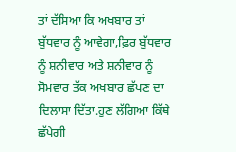ਤਾਂ ਦੱਸਿਆ ਕਿ ਅਖਬਾਰ ਤਾਂ ਬੁੱਧਵਾਰ ਨੂੰ ਆਵੇਗਾ,ਫ਼ਿਰ ਬੁੱਧਵਾਰ ਨੂੰ ਸ਼ਨੀਵਾਰ ਅਤੇ ਸ਼ਨੀਵਾਰ ਨੂੰ ਸੋਮਵਾਰ ਤੱਕ ਅਖਬਾਰ ਛੱਪਣ ਦਾ ਦਿਲਾਸਾ ਦਿੱਤਾ.ਹੁਣ ਲੱਗਿਆ ਕਿੱਥੇ ਛੱਪੇਗੀ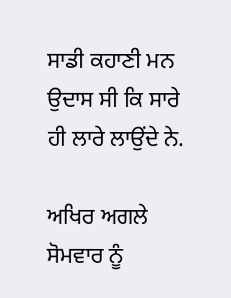ਸਾਡੀ ਕਹਾਣੀ ਮਨ ਉਦਾਸ ਸੀ ਕਿ ਸਾਰੇ ਹੀ ਲਾਰੇ ਲਾਉਂਦੇ ਨੇ.

ਅਖਿਰ ਅਗਲੇ ਸੋਮਵਾਰ ਨੂੰ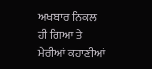ਅਖਬਾਰ ਨਿਕਲ ਹੀ ਗਿਆ ਤੇ ਮੇਰੀਆਂ ਕਹਾਣੀਆਂ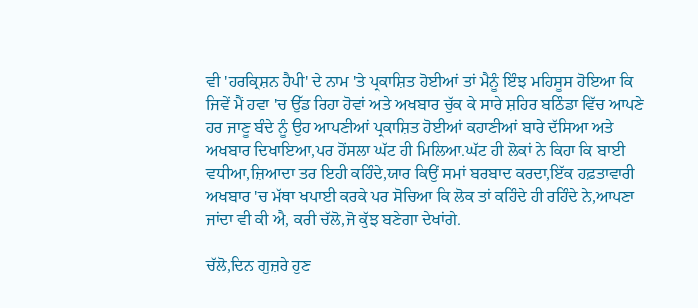ਵੀ 'ਹਰਕ੍ਰਿਸ਼ਨ ਹੈਪੀ' ਦੇ ਨਾਮ 'ਤੇ ਪ੍ਰਕਾਸ਼ਿਤ ਹੋਈਆਂ ਤਾਂ ਮੈਨੂੰ ਇੰਝ ਮਹਿਸੂਸ ਹੋਇਆ ਕਿ ਜਿਵੇਂ ਮੈਂ ਹਵਾ 'ਚ ਉੱਡ ਰਿਹਾ ਹੋਵਾਂ ਅਤੇ ਅਖਬਾਰ ਚੁੱਕ ਕੇ ਸਾਰੇ ਸ਼ਹਿਰ ਬਠਿੰਡਾ ਵਿੱਚ ਆਪਣੇ ਹਰ ਜਾਣੂ ਬੰਦੇ ਨੂੰ ਉਹ ਆਪਣੀਆਂ ਪ੍ਰਕਾਸ਼ਿਤ ਹੋਈਆਂ ਕਹਾਣੀਆਂ ਬਾਰੇ ਦੱਸਿਆ ਅਤੇ ਅਖਬਾਰ ਦਿਖਾਇਆ,ਪਰ ਹੋਂਸਲਾ ਘੱਟ ਹੀ ਮਿਲਿਆ.ਘੱਟ ਹੀ ਲੋਕਾਂ ਨੇ ਕਿਹਾ ਕਿ ਬਾਈ ਵਧੀਆ,ਜ਼ਿਆਦਾ ਤਰ ਇਹੀ ਕਹਿੰਦੇ,ਯਾਰ ਕਿਉਂ ਸਮਾਂ ਬਰਬਾਦ ਕਰਦਾ,ਇੱਕ ਹਫ਼ਤਾਵਾਰੀ ਅਖਬਾਰ 'ਚ ਮੱਥਾ ਖਪਾਈ ਕਰਕੇ ਪਰ ਸੋਚਿਆ ਕਿ ਲੋਕ ਤਾਂ ਕਹਿੰਦੇ ਹੀ ਰਹਿੰਦੇ ਨੇ,ਆਪਣਾ ਜਾਂਦਾ ਵੀ ਕੀ ਐ, ਕਰੀ ਚੱਲੋ,ਜੋ ਕੁੱਝ ਬਣੇਗਾ ਦੇਖਾਂਗੇ.

ਚੱਲੋ,ਦਿਨ ਗੁਜ਼ਰੇ ਹੁਣ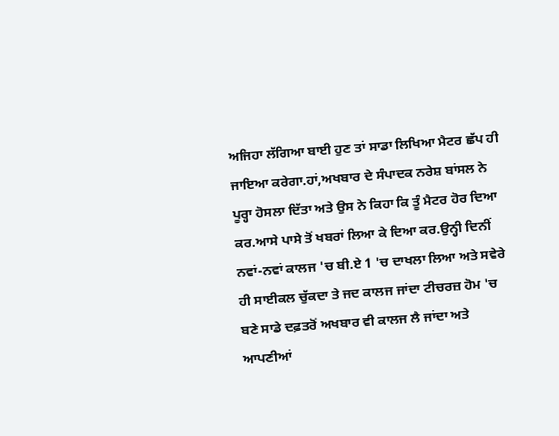ਅਜਿਹਾ ਲੱਗਿਆ ਬਾਈ ਹੁਣ ਤਾਂ ਸਾਡਾ ਲਿਖਿਆ ਮੈਟਰ ਛੱਪ ਹੀ ਜਾਇਆ ਕਰੇਗਾ.ਹਾਂ,ਅਖਬਾਰ ਦੇ ਸੰਪਾਦਕ ਨਰੇਸ਼ ਬਾਂਸਲ ਨੇ ਪੂਰ੍ਹਾ ਹੋਸਲਾ ਦਿੱਤਾ ਅਤੇ ਉਸ ਨੇ ਕਿਹਾ ਕਿ ਤੂੰ ਮੈਟਰ ਹੋਰ ਦਿਆ ਕਰ.ਆਸੇ ਪਾਸੇ ਤੋਂ ਖਬਰਾਂ ਲਿਆ ਕੇ ਦਿਆ ਕਰ.ਉਨ੍ਹੀ ਦਿਨੀਂ ਨਵਾਂ-ਨਵਾਂ ਕਾਲਜ 'ਚ ਬੀ.ਏ 1 'ਚ ਦਾਖਲਾ ਲਿਆ ਅਤੇ ਸਵੇਰੇ ਹੀ ਸਾਈਕਲ ਚੁੱਕਦਾ ਤੇ ਜਦ ਕਾਲਜ ਜਾਂਦਾ ਟੀਚਰਜ਼ ਹੋਮ 'ਚ ਬਣੇ ਸਾਡੇ ਦਫ਼ਤਰੋਂ ਅਖਬਾਰ ਵੀ ਕਾਲਜ ਲੈ ਜਾਂਦਾ ਅਤੇ ਆਪਣੀਆਂ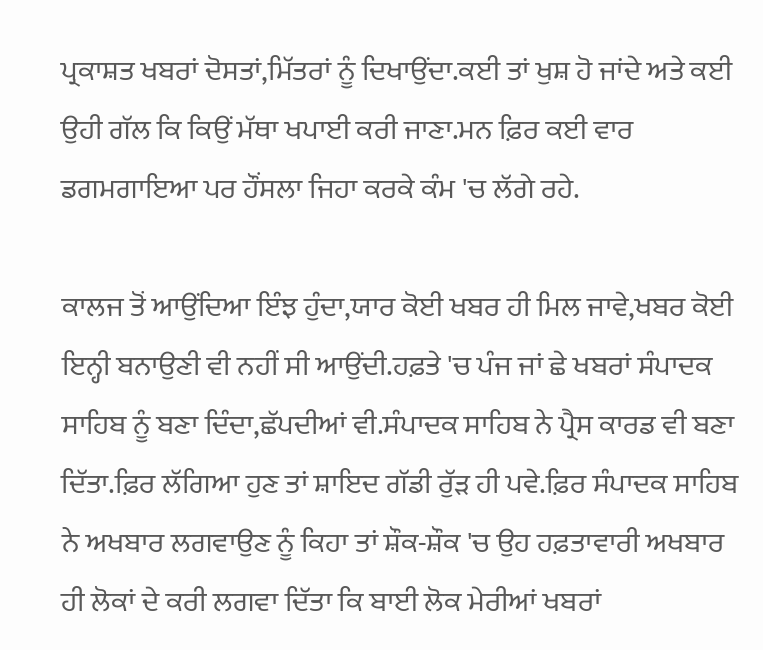ਪ੍ਰਕਾਸ਼ਤ ਖਬਰਾਂ ਦੋਸਤਾਂ,ਮਿੱਤਰਾਂ ਨੂੰ ਦਿਖਾਉਂਦਾ.ਕਈ ਤਾਂ ਖੁਸ਼ ਹੋ ਜਾਂਦੇ ਅਤੇ ਕਈ ਉਹੀ ਗੱਲ ਕਿ ਕਿਉਂ ਮੱਥਾ ਖਪਾਈ ਕਰੀ ਜਾਣਾ.ਮਨ ਫ਼ਿਰ ਕਈ ਵਾਰ ਡਗਮਗਾਇਆ ਪਰ ਹੌਂਸਲਾ ਜਿਹਾ ਕਰਕੇ ਕੰਮ 'ਚ ਲੱਗੇ ਰਹੇ.

ਕਾਲਜ ਤੋਂ ਆਉਂਦਿਆ ਇੰਝ ਹੁੰਦਾ,ਯਾਰ ਕੋਈ ਖਬਰ ਹੀ ਮਿਲ ਜਾਵੇ,ਖਬਰ ਕੋਈ ਇਨ੍ਹੀ ਬਨਾਉਣੀ ਵੀ ਨਹੀਂ ਸੀ ਆਉਂਦੀ.ਹਫ਼ਤੇ 'ਚ ਪੰਜ ਜਾਂ ਛੇ ਖਬਰਾਂ ਸੰਪਾਦਕ ਸਾਹਿਬ ਨੂੰ ਬਣਾ ਦਿੰਦਾ,ਛੱਪਦੀਆਂ ਵੀ.ਸੰਪਾਦਕ ਸਾਹਿਬ ਨੇ ਪ੍ਰੈਸ ਕਾਰਡ ਵੀ ਬਣਾ ਦਿੱਤਾ.ਫ਼ਿਰ ਲੱਗਿਆ ਹੁਣ ਤਾਂ ਸ਼ਾਇਦ ਗੱਡੀ ਰੁੱੜ ਹੀ ਪਵੇ.ਫ਼ਿਰ ਸੰਪਾਦਕ ਸਾਹਿਬ ਨੇ ਅਖਬਾਰ ਲਗਵਾਉਣ ਨੂੰ ਕਿਹਾ ਤਾਂ ਸ਼ੌਕ-ਸ਼ੌਕ 'ਚ ਉਹ ਹਫ਼ਤਾਵਾਰੀ ਅਖਬਾਰ ਹੀ ਲੋਕਾਂ ਦੇ ਕਰੀ ਲਗਵਾ ਦਿੱਤਾ ਕਿ ਬਾਈ ਲੋਕ ਮੇਰੀਆਂ ਖਬਰਾਂ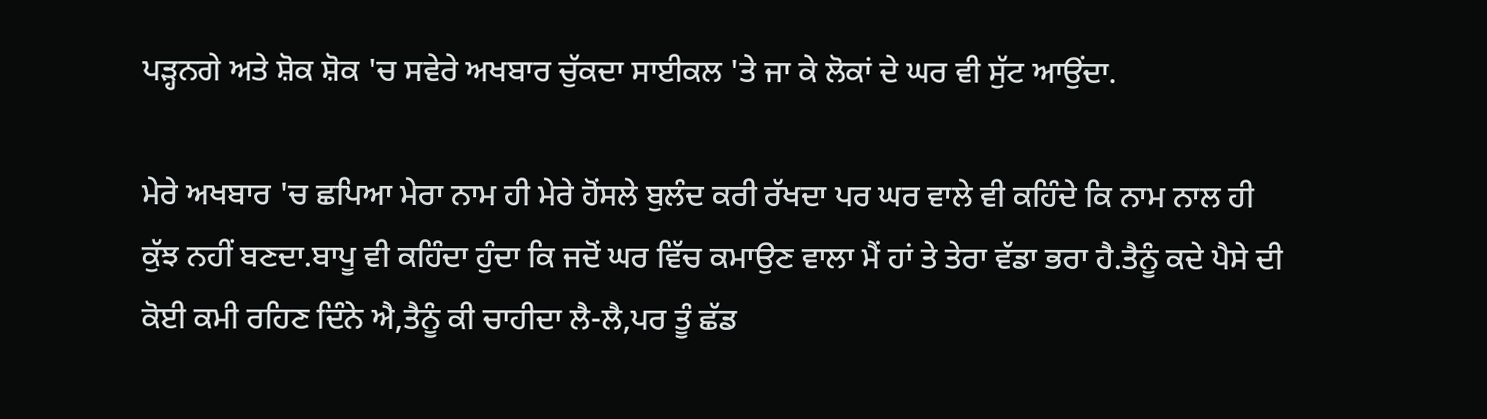ਪੜ੍ਹਨਗੇ ਅਤੇ ਸ਼ੋਕ ਸ਼ੋਕ 'ਚ ਸਵੇਰੇ ਅਖਬਾਰ ਚੁੱਕਦਾ ਸਾਈਕਲ 'ਤੇ ਜਾ ਕੇ ਲੋਕਾਂ ਦੇ ਘਰ ਵੀ ਸੁੱਟ ਆਉਂਦਾ.

ਮੇਰੇ ਅਖਬਾਰ 'ਚ ਛਪਿਆ ਮੇਰਾ ਨਾਮ ਹੀ ਮੇਰੇ ਹੋਂਸਲੇ ਬੁਲੰਦ ਕਰੀ ਰੱਖਦਾ ਪਰ ਘਰ ਵਾਲੇ ਵੀ ਕਹਿੰਦੇ ਕਿ ਨਾਮ ਨਾਲ ਹੀ ਕੁੱਝ ਨਹੀਂ ਬਣਦਾ.ਬਾਪੂ ਵੀ ਕਹਿੰਦਾ ਹੁੰਦਾ ਕਿ ਜਦੋਂ ਘਰ ਵਿੱਚ ਕਮਾਉਣ ਵਾਲਾ ਮੈਂ ਹਾਂ ਤੇ ਤੇਰਾ ਵੱਡਾ ਭਰਾ ਹੈ.ਤੈਨੂੰ ਕਦੇ ਪੈਸੇ ਦੀ ਕੋਈ ਕਮੀ ਰਹਿਣ ਦਿੰਨੇ ਐ,ਤੈਨੂੰ ਕੀ ਚਾਹੀਦਾ ਲੈ-ਲੈ,ਪਰ ਤੂੰ ਛੱਡ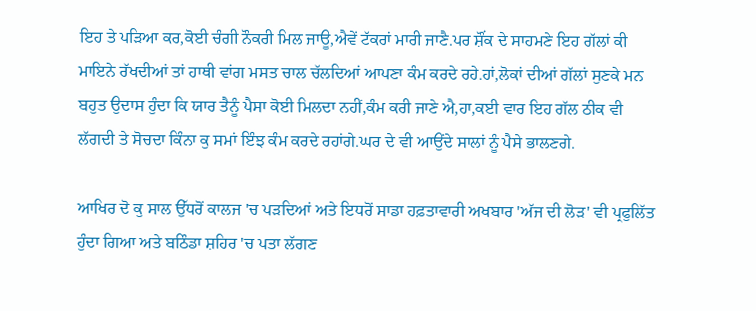ਇਹ ਤੇ ਪੜਿਆ ਕਰ,ਕੋਈ ਚੰਗੀ ਨੌਕਰੀ ਮਿਲ ਜਾਊ,ਐਵੇਂ ਟੱਕਰਾਂ ਮਾਰੀ ਜਾਣੈ.ਪਰ ਸ਼ੌਂਕ ਦੇ ਸਾਹਮਣੇ ਇਹ ਗੱਲਾਂ ਕੀ ਮਾਇਨੇ ਰੱਖਦੀਆਂ ਤਾਂ ਹਾਥੀ ਵਾਂਗ ਮਸਤ ਚਾਲ ਚੱਲਦਿਆਂ ਆਪਣਾ ਕੰਮ ਕਰਦੇ ਰਹੇ.ਹਾਂ,ਲੋਕਾਂ ਦੀਆਂ ਗੱਲਾਂ ਸੁਣਕੇ ਮਨ ਬਹੁਤ ਉਦਾਸ ਹੁੰਦਾ ਕਿ ਯਾਰ ਤੈਨੂੰ ਪੈਸਾ ਕੋਈ ਮਿਲਦਾ ਨਹੀਂ,ਕੰਮ ਕਰੀ ਜਾਣੇ ਐ,ਹਾ,ਕਈ ਵਾਰ ਇਹ ਗੱਲ ਠੀਕ ਵੀ ਲੱਗਦੀ ਤੇ ਸੋਚਦਾ ਕਿੰਨਾ ਕੁ ਸਮਾਂ ਇੰਝ ਕੰਮ ਕਰਦੇ ਰਹਾਂਗੇ.ਘਰ ਦੇ ਵੀ ਆਉਂਦੇ ਸਾਲਾਂ ਨੂੰ ਪੈਸੇ ਭਾਲਣਗੇ.

ਆਖਿਰ ਦੋ ਕੁ ਸਾਲ ਉੱਧਰੋਂ ਕਾਲਜ 'ਚ ਪੜਦਿਆਂ ਅਤੇ ਇਧਰੋਂ ਸਾਡਾ ਹਫ਼ਤਾਵਾਰੀ ਅਖਬਾਰ 'ਅੱਜ ਦੀ ਲੋੜ' ਵੀ ਪ੍ਰਫੁਲਿੱਤ ਹੁੰਦਾ ਗਿਆ ਅਤੇ ਬਠਿੰਡਾ ਸ਼ਹਿਰ 'ਚ ਪਤਾ ਲੱਗਣ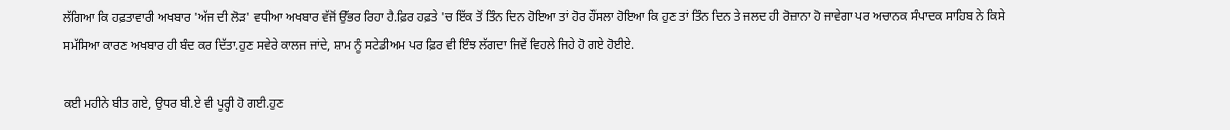ਲੱਗਿਆ ਕਿ ਹਫ਼ਤਾਵਾਰੀ ਅਖਬਾਰ 'ਅੱਜ ਦੀ ਲੋੜ' ਵਧੀਆ ਅਖਬਾਰ ਵੱਜੋਂ ਉੱਭਰ ਰਿਹਾ ਹੈ.ਫ਼ਿਰ ਹਫ਼ਤੇ 'ਚ ਇੱਕ ਤੋਂ ਤਿੰਨ ਦਿਨ ਹੋਇਆ ਤਾਂ ਹੋਰ ਹੌਂਸਲਾ ਹੋਇਆ ਕਿ ਹੁਣ ਤਾਂ ਤਿੰਨ ਦਿਨ ਤੇ ਜਲਦ ਹੀ ਰੋਜ਼ਾਨਾ ਹੋ ਜਾਵੇਗਾ ਪਰ ਅਚਾਨਕ ਸੰਪਾਦਕ ਸਾਹਿਬ ਨੇ ਕਿਸੇ ਸਮੱਸਿਆ ਕਾਰਣ ਅਖਬਾਰ ਹੀ ਬੰਦ ਕਰ ਦਿੱਤਾ.ਹੁਣ ਸਵੇਰੇ ਕਾਲਜ ਜਾਂਦੇ, ਸ਼ਾਮ ਨੂੰ ਸਟੇਡੀਅਮ ਪਰ ਫ਼ਿਰ ਵੀ ਇੰਝ ਲੱਗਦਾ ਜਿਵੇਂ ਵਿਹਲੇ ਜਿਹੇ ਹੋ ਗਏ ਹੋਈਏ.

ਕਈ ਮਹੀਨੇ ਬੀਤ ਗਏ, ਉਧਰ ਬੀ.ਏ ਵੀ ਪੂਰ੍ਹੀ ਹੋ ਗਈ.ਹੁਣ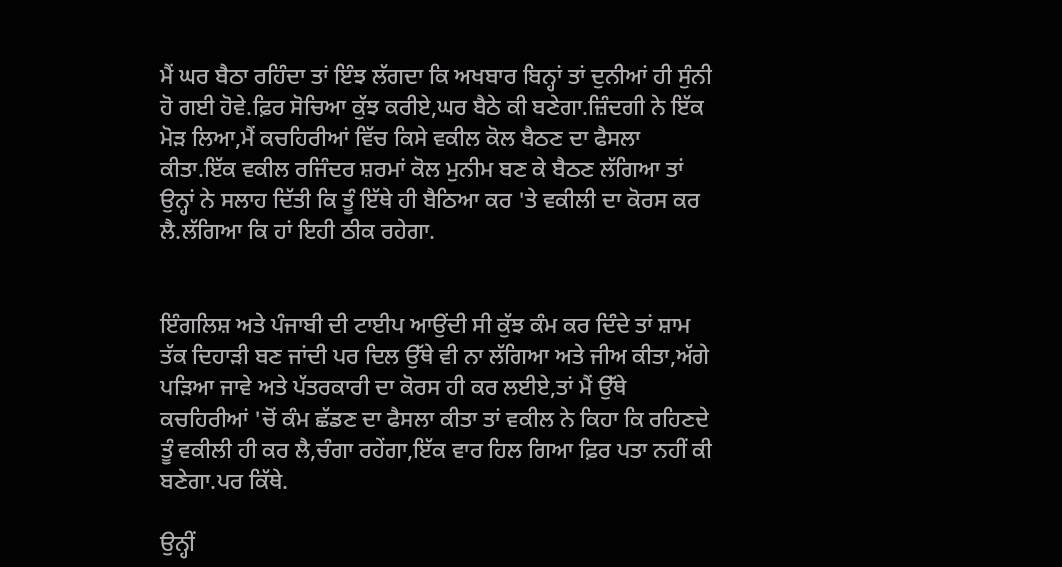ਮੈਂ ਘਰ ਬੈਠਾ ਰਹਿੰਦਾ ਤਾਂ ਇੰਝ ਲੱਗਦਾ ਕਿ ਅਖਬਾਰ ਬਿਨ੍ਹਾਂ ਤਾਂ ਦੁਨੀਆਂ ਹੀ ਸੁੰਨੀ ਹੋ ਗਈ ਹੋਵੇ.ਫ਼ਿਰ ਸੋਚਿਆ ਕੁੱਝ ਕਰੀਏ,ਘਰ ਬੈਠੇ ਕੀ ਬਣੇਗਾ.ਜ਼ਿੰਦਗੀ ਨੇ ਇੱਕ ਮੋੜ ਲਿਆ,ਮੈਂ ਕਚਹਿਰੀਆਂ ਵਿੱਚ ਕਿਸੇ ਵਕੀਲ ਕੋਲ ਬੈਠਣ ਦਾ ਫੈਸਲਾ ਕੀਤਾ.ਇੱਕ ਵਕੀਲ ਰਜਿੰਦਰ ਸ਼ਰਮਾਂ ਕੋਲ ਮੁਨੀਮ ਬਣ ਕੇ ਬੈਠਣ ਲੱਗਿਆ ਤਾਂ ਉਨ੍ਹਾਂ ਨੇ ਸਲਾਹ ਦਿੱਤੀ ਕਿ ਤੂੰ ਇੱਥੇ ਹੀ ਬੈਠਿਆ ਕਰ 'ਤੇ ਵਕੀਲੀ ਦਾ ਕੋਰਸ ਕਰ ਲੈ.ਲੱਗਿਆ ਕਿ ਹਾਂ ਇਹੀ ਠੀਕ ਰਹੇਗਾ.


ਇੰਗਲਿਸ਼ ਅਤੇ ਪੰਜਾਬੀ ਦੀ ਟਾਈਪ ਆਉਂਦੀ ਸੀ ਕੁੱਝ ਕੰਮ ਕਰ ਦਿੰਦੇ ਤਾਂ ਸ਼ਾਮ ਤੱਕ ਦਿਹਾੜੀ ਬਣ ਜਾਂਦੀ ਪਰ ਦਿਲ ਉੱਥੇ ਵੀ ਨਾ ਲੱਗਿਆ ਅਤੇ ਜੀਅ ਕੀਤਾ,ਅੱਗੇ ਪੜਿਆ ਜਾਵੇ ਅਤੇ ਪੱਤਰਕਾਰੀ ਦਾ ਕੋਰਸ ਹੀ ਕਰ ਲਈਏ,ਤਾਂ ਮੈਂ ਉੱਥੇ ਕਚਹਿਰੀਆਂ 'ਚੋਂ ਕੰਮ ਛੱਡਣ ਦਾ ਫੈਸਲਾ ਕੀਤਾ ਤਾਂ ਵਕੀਲ ਨੇ ਕਿਹਾ ਕਿ ਰਹਿਣਦੇ ਤੂੰ ਵਕੀਲੀ ਹੀ ਕਰ ਲੈ,ਚੰਗਾ ਰਹੇਂਗਾ,ਇੱਕ ਵਾਰ ਹਿਲ ਗਿਆ ਫ਼ਿਰ ਪਤਾ ਨਹੀਂ ਕੀ ਬਣੇਗਾ.ਪਰ ਕਿੱਥੇ.

ਉਨ੍ਹੀਂ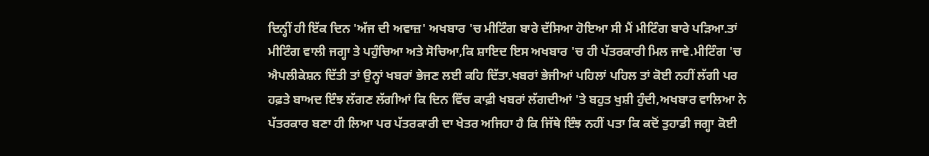ਦਿਨ੍ਹੀਂ ਹੀ ਇੱਕ ਦਿਨ 'ਅੱਜ ਦੀ ਅਵਾਜ਼' ਅਖਬਾਰ 'ਚ ਮੀਟਿੰਗ ਬਾਰੇ ਦੱਸਿਆ ਹੋਇਆ ਸੀ ਮੈਂ ਮੀਟਿੰਗ ਬਾਰੇ ਪੜਿਆ.ਤਾਂ ਮੀਟਿੰਗ ਵਾਲੀ ਜਗ੍ਹਾ ਤੇ ਪਹੁੰਚਿਆ ਅਤੇ ਸੋਚਿਆ,ਕਿ ਸ਼ਾਇਦ ਇਸ ਅਖਬਾਰ 'ਚ ਹੀ ਪੱਤਰਕਾਰੀ ਮਿਲ ਜਾਵੇ.ਮੀਟਿੰਗ 'ਚ ਐਪਲੀਕੇਸ਼ਨ ਦਿੱਤੀ ਤਾਂ ਉਨ੍ਹਾਂ ਖਬਰਾਂ ਭੇਜਣ ਲਈ ਕਹਿ ਦਿੱਤਾ.ਖਬਰਾਂ ਭੇਜੀਆਂ ਪਹਿਲਾਂ ਪਹਿਲ ਤਾਂ ਕੋਈ ਨਹੀਂ ਲੱਗੀ ਪਰ ਹਫ਼ਤੇ ਬਾਅਦ ਇੰਝ ਲੱਗਣ ਲੱਗੀਆਂ ਕਿ ਦਿਨ ਵਿੱਚ ਕਾਫ਼ੀ ਖਬਰਾਂ ਲੱਗਦੀਆਂ 'ਤੇ ਬਹੁਤ ਖੁਸ਼ੀ ਹੁੰਦੀ,ਅਖਬਾਰ ਵਾਲਿਆ ਨੇ ਪੱਤਰਕਾਰ ਬਣਾ ਹੀ ਲਿਆ ਪਰ ਪੱਤਰਕਾਰੀ ਦਾ ਖੇਤਰ ਅਜਿਹਾ ਹੈ ਕਿ ਜਿੱਥੇ ਇੰਝ ਨਹੀਂ ਪਤਾ ਕਿ ਕਦੋਂ ਤੁਹਾਡੀ ਜਗ੍ਹਾ ਕੋਈ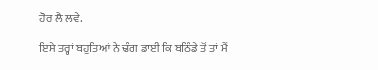ਹੋਰ ਲੈ ਲਵੇ.

ਇਸੇ ਤਰ੍ਹਾਂ ਬਹੁਤਿਆਂ ਨੇ ਢੰਗ ਡਾਈ ਕਿ ਬਠਿੰਡੇ ਤੋਂ ਤਾਂ ਮੈਂ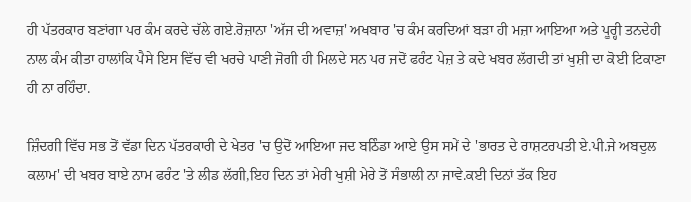ਹੀ ਪੱਤਰਕਾਰ ਬਣਾਂਗਾ ਪਰ ਕੰਮ ਕਰਦੇ ਚੱਲੇ ਗਏ.ਰੋਜ਼ਾਨਾ 'ਅੱਜ ਦੀ ਅਵਾਜ਼' ਅਖਬਾਰ 'ਚ ਕੰਮ ਕਰਦਿਆਂ ਬੜਾ ਹੀ ਮਜ਼ਾ ਆਇਆ ਅਤੇ ਪੂਰ੍ਹੀ ਤਨਦੇਹੀ ਨਾਲ ਕੰਮ ਕੀਤਾ ਹਾਲਾਂਕਿ ਪੈਸੇ ਇਸ ਵਿੱਚ ਵੀ ਖਰਚੇ ਪਾਣੀ ਜੋਗੀ ਹੀ ਮਿਲਦੇ ਸਨ ਪਰ ਜਦੋਂ ਫਰੰਟ ਪੇਜ਼ ਤੇ ਕਦੇ ਖਬਰ ਲੱਗਦੀ ਤਾਂ ਖੁਸ਼ੀ ਦਾ ਕੋਈ ਟਿਕਾਣਾ ਹੀ ਨਾ ਰਹਿੰਦਾ.

ਜ਼ਿੰਦਗੀ ਵਿੱਚ ਸਭ ਤੋਂ ਵੱਡਾ ਦਿਨ ਪੱਤਰਕਾਰੀ ਦੇ ਖੇਤਰ 'ਚ ਉਦੋਂ ਆਇਆ ਜਦ ਬਠਿੰਡਾ ਆਏ ਉਸ ਸਮੇਂ ਦੇ 'ਭਾਰਤ ਦੇ ਰਾਸ਼ਟਰਪਤੀ ਏ.ਪੀ.ਜੇ ਅਬਦੁਲ ਕਲਾਮ' ਦੀ ਖਬਰ ਬਾਏ ਨਾਮ ਫਰੰਟ 'ਤੇ ਲੀਡ ਲੱਗੀ,ਇਹ ਦਿਨ ਤਾਂ ਮੇਰੀ ਖੁਸ਼ੀ ਮੇਰੇ ਤੋਂ ਸੰਭਾਲੀ ਨਾ ਜਾਵੇ.ਕਈ ਦਿਨਾਂ ਤੱਕ ਇਹ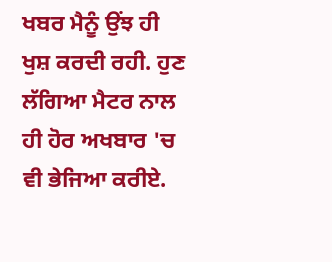ਖਬਰ ਮੈਨੂੰ ਉਂਝ ਹੀ ਖੁਸ਼ ਕਰਦੀ ਰਹੀ. ਹੁਣ ਲੱਗਿਆ ਮੈਟਰ ਨਾਲ ਹੀ ਹੋਰ ਅਖਬਾਰ 'ਚ ਵੀ ਭੇਜਿਆ ਕਰੀਏ.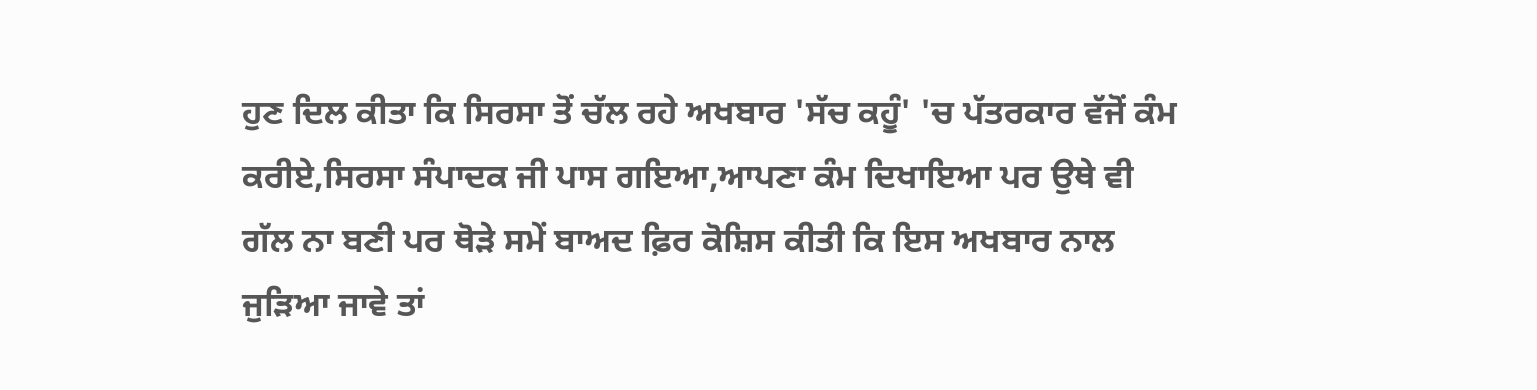ਹੁਣ ਦਿਲ ਕੀਤਾ ਕਿ ਸਿਰਸਾ ਤੋਂ ਚੱਲ ਰਹੇ ਅਖਬਾਰ 'ਸੱਚ ਕਹੂੰ' 'ਚ ਪੱਤਰਕਾਰ ਵੱਜੋਂ ਕੰਮ ਕਰੀਏ,ਸਿਰਸਾ ਸੰਪਾਦਕ ਜੀ ਪਾਸ ਗਇਆ,ਆਪਣਾ ਕੰਮ ਦਿਖਾਇਆ ਪਰ ਉਥੇ ਵੀ ਗੱਲ ਨਾ ਬਣੀ ਪਰ ਥੋੜੇ ਸਮੇਂ ਬਾਅਦ ਫ਼ਿਰ ਕੋਸ਼ਿਸ ਕੀਤੀ ਕਿ ਇਸ ਅਖਬਾਰ ਨਾਲ ਜੁੜਿਆ ਜਾਵੇ ਤਾਂ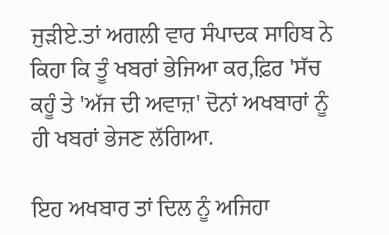ਜੁੜੀਏ.ਤਾਂ ਅਗਲੀ ਵਾਰ ਸੰਪਾਦਕ ਸਾਹਿਬ ਨੇ ਕਿਹਾ ਕਿ ਤੂੰ ਖਬਰਾਂ ਭੇਜਿਆ ਕਰ,ਫ਼ਿਰ 'ਸੱਚ ਕਹੂੰ ਤੇ 'ਅੱਜ ਦੀ ਅਵਾਜ਼' ਦੋਨਾਂ ਅਖਬਾਰਾਂ ਨੂੰ ਹੀ ਖਬਰਾਂ ਭੇਜਣ ਲੱਗਿਆ.

ਇਹ ਅਖਬਾਰ ਤਾਂ ਦਿਲ ਨੂੰ ਅਜਿਹਾ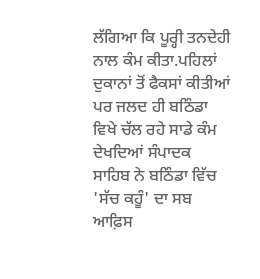ਲੱਗਿਆ ਕਿ ਪੂਰ੍ਹੀ ਤਨਦੇਹੀ ਨਾਲ ਕੰਮ ਕੀਤਾ.ਪਹਿਲਾਂ ਦੁਕਾਨਾਂ ਤੋਂ ਫੈਕਸਾਂ ਕੀਤੀਆਂ ਪਰ ਜਲਦ ਹੀ ਬਠਿੰਡਾ ਵਿਖੇ ਚੱਲ ਰਹੇ ਸਾਡੇ ਕੰਮ ਦੇਖਦਿਆਂ ਸੰਪਾਦਕ ਸਾਹਿਬ ਨੇ ਬਠਿੰਡਾ ਵਿੱਚ 'ਸੱਚ ਕਹੂੰ' ਦਾ ਸਬ ਆਫ਼ਿਸ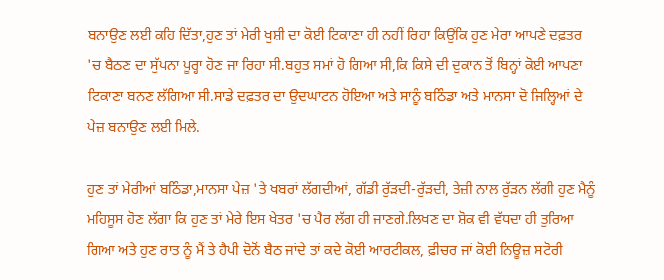ਬਨਾਉਣ ਲਈ ਕਹਿ ਦਿੱਤਾ,ਹੁਣ ਤਾਂ ਮੇਰੀ ਖੁਸ਼ੀ ਦਾ ਕੋਈ ਟਿਕਾਣਾ ਹੀ ਨਹੀਂ ਰਿਹਾ ਕਿਉਂਕਿ ਹੁਣ ਮੇਰਾ ਆਪਣੇ ਦਫ਼ਤਰ 'ਚ ਬੈਠਣ ਦਾ ਸੁੱਪਨਾ ਪੂਰ੍ਹਾ ਹੋਣ ਜਾ ਰਿਹਾ ਸੀ.ਬਹੁਤ ਸਮਾਂ ਹੋ ਗਿਆ ਸੀ,ਕਿ ਕਿਸੇ ਦੀ ਦੁਕਾਨ ਤੋਂ ਬਿਨ੍ਹਾਂ ਕੋਈ ਆਪਣਾ ਟਿਕਾਣਾ ਬਨਣ ਲੱਗਿਆ ਸੀ.ਸਾਡੇ ਦਫ਼ਤਰ ਦਾ ਉਦਘਾਟਨ ਹੋਇਆ ਅਤੇ ਸਾਨੂੰ ਬਠਿੰਡਾ ਅਤੇ ਮਾਨਸਾ ਦੋ ਜਿਲ੍ਹਿਆਂ ਦੇ ਪੇਜ਼ ਬਨਾਉਣ ਲਈ ਮਿਲੇ.

ਹੁਣ ਤਾਂ ਮੇਰੀਆਂ ਬਠਿੰਡਾ,ਮਾਨਸਾ ਪੇਜ਼ 'ਤੇ ਖਬਰਾਂ ਲੱਗਦੀਆਂ, ਗੱਡੀ ਰੁੱੜਦੀ-ਰੁੱੜਦੀ, ਤੇਜ਼ੀ ਨਾਲ ਰੁੱੜਨ ਲੱਗੀ ਹੁਣ ਮੈਨੂੰ ਮਹਿਸੂਸ ਹੋਣ ਲੱਗਾ ਕਿ ਹੁਣ ਤਾਂ ਮੇਰੇ ਇਸ ਖੇਤਰ 'ਚ ਪੈਰ ਲੱਗ ਹੀ ਜਾਣਗੇ.ਲਿਖਣ ਦਾ ਸ਼ੋਕ ਵੀ ਵੱਧਦਾ ਹੀ ਤੁਰਿਆ ਗਿਆ ਅਤੇ ਹੁਣ ਰਾਤ ਨੂੰ ਮੈਂ ਤੇ ਹੈਪੀ ਦੋਨੋਂ ਬੈਠ ਜਾਂਦੇ ਤਾਂ ਕਦੇ ਕੋਈ ਆਰਟੀਕਲ, ਫ਼ੀਚਰ ਜਾਂ ਕੋਈ ਨਿਊਜ਼ ਸਟੋਰੀ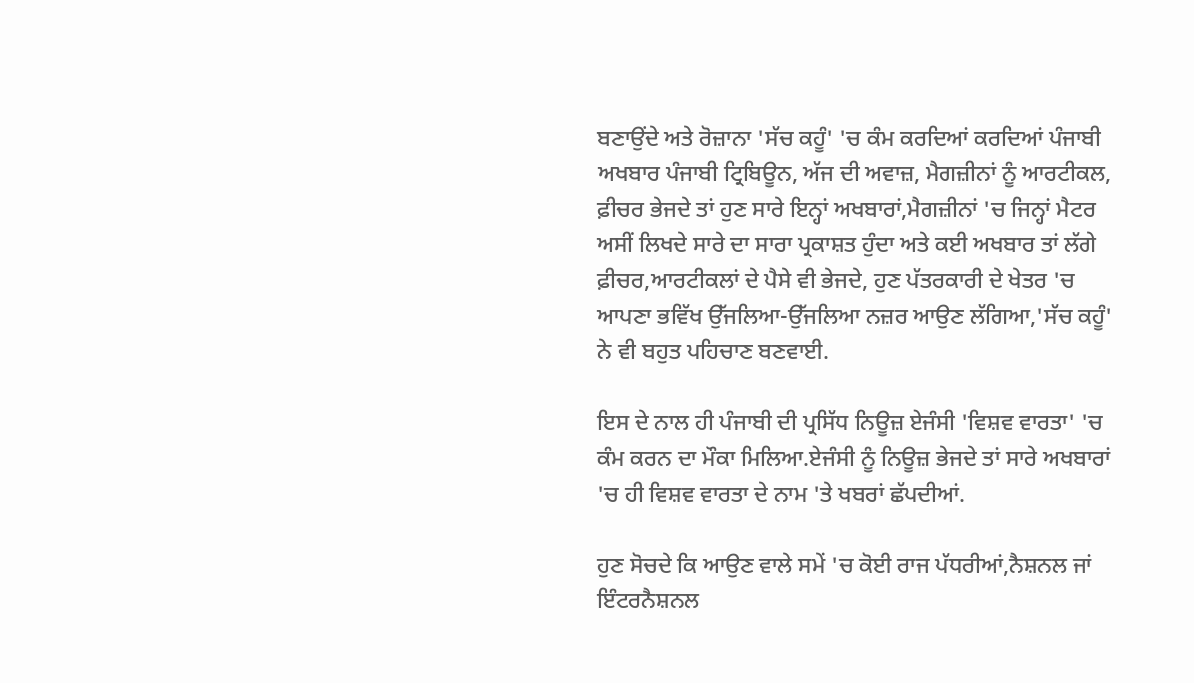ਬਣਾਉਂਦੇ ਅਤੇ ਰੋਜ਼ਾਨਾ 'ਸੱਚ ਕਹੂੰ' 'ਚ ਕੰਮ ਕਰਦਿਆਂ ਕਰਦਿਆਂ ਪੰਜਾਬੀ ਅਖਬਾਰ ਪੰਜਾਬੀ ਟ੍ਰਿਬਿਊਨ, ਅੱਜ ਦੀ ਅਵਾਜ਼, ਮੈਗਜ਼ੀਨਾਂ ਨੂੰ ਆਰਟੀਕਲ, ਫ਼ੀਚਰ ਭੇਜਦੇ ਤਾਂ ਹੁਣ ਸਾਰੇ ਇਨ੍ਹਾਂ ਅਖਬਾਰਾਂ,ਮੈਗਜ਼ੀਨਾਂ 'ਚ ਜਿਨ੍ਹਾਂ ਮੈਟਰ ਅਸੀਂ ਲਿਖਦੇ ਸਾਰੇ ਦਾ ਸਾਰਾ ਪ੍ਰਕਾਸ਼ਤ ਹੁੰਦਾ ਅਤੇ ਕਈ ਅਖਬਾਰ ਤਾਂ ਲੱਗੇ ਫ਼ੀਚਰ,ਆਰਟੀਕਲਾਂ ਦੇ ਪੈਸੇ ਵੀ ਭੇਜਦੇ, ਹੁਣ ਪੱਤਰਕਾਰੀ ਦੇ ਖੇਤਰ 'ਚ ਆਪਣਾ ਭਵਿੱਖ ਉੱਜਲਿਆ-ਉੱਜਲਿਆ ਨਜ਼ਰ ਆਉਣ ਲੱਗਿਆ,'ਸੱਚ ਕਹੂੰ' ਨੇ ਵੀ ਬਹੁਤ ਪਹਿਚਾਣ ਬਣਵਾਈ.

ਇਸ ਦੇ ਨਾਲ ਹੀ ਪੰਜਾਬੀ ਦੀ ਪ੍ਰਸਿੱਧ ਨਿਊਜ਼ ਏਜੰਸੀ 'ਵਿਸ਼ਵ ਵਾਰਤਾ' 'ਚ ਕੰਮ ਕਰਨ ਦਾ ਮੌਕਾ ਮਿਲਿਆ.ਏਜੰਸੀ ਨੂੰ ਨਿਊਜ਼ ਭੇਜਦੇ ਤਾਂ ਸਾਰੇ ਅਖਬਾਰਾਂ 'ਚ ਹੀ ਵਿਸ਼ਵ ਵਾਰਤਾ ਦੇ ਨਾਮ 'ਤੇ ਖਬਰਾਂ ਛੱਪਦੀਆਂ.

ਹੁਣ ਸੋਚਦੇ ਕਿ ਆਉਣ ਵਾਲੇ ਸਮੇਂ 'ਚ ਕੋਈ ਰਾਜ ਪੱਧਰੀਆਂ,ਨੈਸ਼ਨਲ ਜਾਂ ਇੰਟਰਨੈਸ਼ਨਲ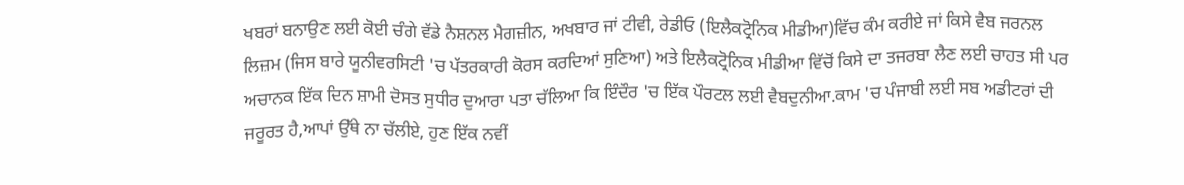ਖਬਰਾਂ ਬਨਾਉਣ ਲਈ ਕੋਈ ਚੰਗੇ ਵੱਡੇ ਨੈਸ਼ਨਲ ਮੈਗਜ਼ੀਨ, ਅਖਬਾਰ ਜਾਂ ਟੀਵੀ, ਰੇਡੀਓ (ਇਲੈਕਟ੍ਰੋਨਿਕ ਮੀਡੀਆ)ਵਿੱਚ ਕੰਮ ਕਰੀਏ ਜਾਂ ਕਿਸੇ ਵੈਬ ਜਰਨਲ ਲਿਜ਼ਮ (ਜਿਸ ਬਾਰੇ ਯੂਨੀਵਰਸਿਟੀ 'ਚ ਪੱਤਰਕਾਰੀ ਕੋਰਸ ਕਰਦਿਆਂ ਸੁਣਿਆ) ਅਤੇ ਇਲੈਕਟ੍ਰੋਨਿਕ ਮੀਡੀਆ ਵਿੱਚੋਂ ਕਿਸੇ ਦਾ ਤਜਰਬਾ ਲੈਣ ਲਈ ਚਾਹਤ ਸੀ ਪਰ ਅਚਾਨਕ ਇੱਕ ਦਿਨ ਸ਼ਾਮੀ ਦੋਸਤ ਸੁਧੀਰ ਦੁਆਰਾ ਪਤਾ ਚੱਲਿਆ ਕਿ ਇੰਦੌਰ 'ਚ ਇੱਕ ਪੌਰਟਲ ਲਈ ਵੈਬਦੁਨੀਆ.ਕਾਮ 'ਚ ਪੰਜਾਬੀ ਲਈ ਸਬ ਅਡੀਟਰਾਂ ਦੀ ਜਰੂਰਤ ਹੈ,ਆਪਾਂ ਉੱਥੇ ਨਾ ਚੱਲੀਏ, ਹੁਣ ਇੱਕ ਨਵੀਂ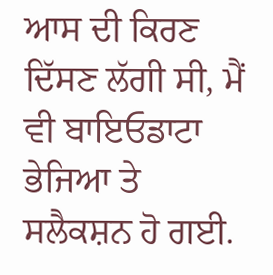ਆਸ ਦੀ ਕਿਰਣ ਦਿੱਸਣ ਲੱਗੀ ਸੀ, ਮੈਂ ਵੀ ਬਾਇਓਡਾਟਾ ਭੇਜਿਆ ਤੇ ਸਲੈਕਸ਼ਨ ਹੋ ਗਈ.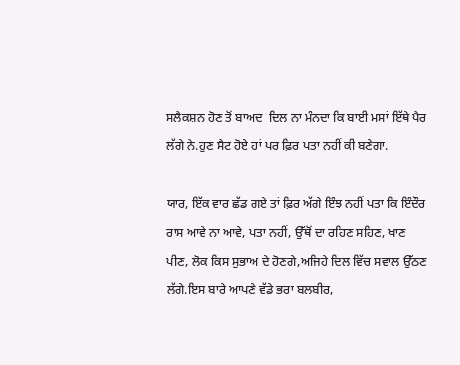ਸਲੈਕਸ਼ਨ ਹੋਣ ਤੋਂ ਬਾਅਦ  ਦਿਲ ਨਾ ਮੰਨਦਾ ਕਿ ਬਾਈ ਮਸਾਂ ਇੱਥੇ ਪੈਰ ਲੱਗੇ ਨੇ.ਹੁਣ ਸੈਟ ਹੋਏ ਹਾਂ ਪਰ ਫ਼ਿਰ ਪਤਾ ਨਹੀਂ ਕੀ ਬਣੇਗਾ.

ਯਾਰ, ਇੱਕ ਵਾਰ ਛੱਡ ਗਏ ਤਾਂ ਫ਼ਿਰ ਅੱਗੇ ਇੰਝ ਨਹੀਂ ਪਤਾ ਕਿ ਇੰਦੌਰ ਰਾਸ ਆਵੇ ਨਾ ਆਵੇ, ਪਤਾ ਨਹੀਂ, ਉੱਥੋਂ ਦਾ ਰਹਿਣ ਸਹਿਣ, ਖਾਣ ਪੀਣ, ਲੋਕ ਕਿਸ ਸੁਭਾਅ ਦੇ ਹੋਣਗੇ,ਅਜਿਹੇ ਦਿਲ ਵਿੱਚ ਸਵਾਲ ਉੱਠਣ ਲੱਗੇ.ਇਸ ਬਾਰੇ ਆਪਣੇ ਵੱਡੇ ਭਰਾ ਬਲਬੀਰ,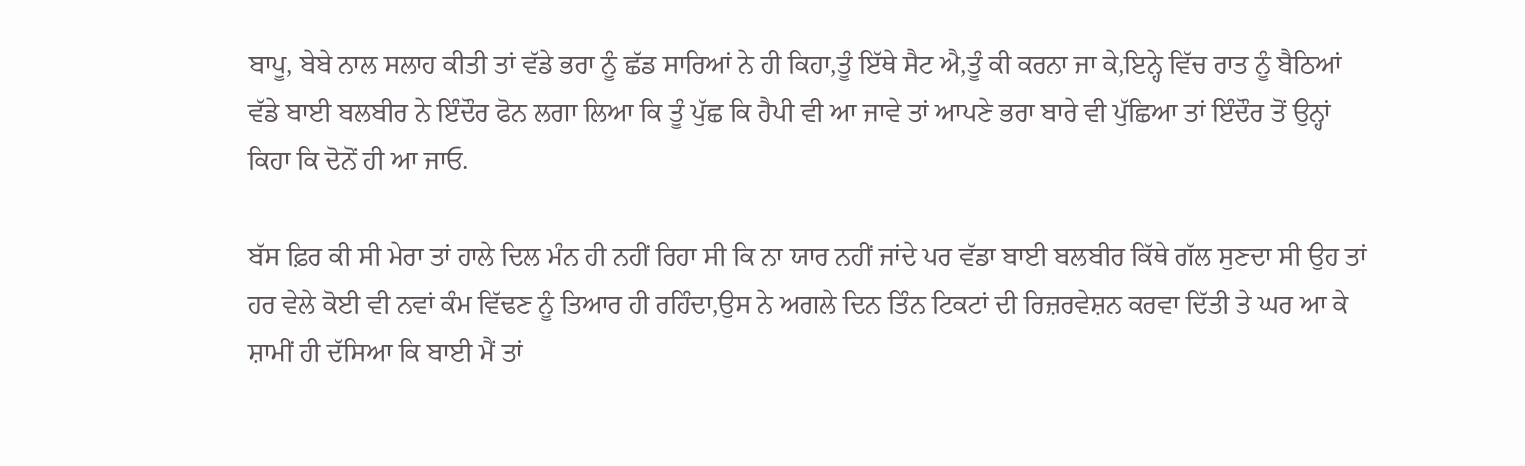ਬਾਪੂ, ਬੇਬੇ ਨਾਲ ਸਲਾਹ ਕੀਤੀ ਤਾਂ ਵੱਡੇ ਭਰਾ ਨੂੰ ਛੱਡ ਸਾਰਿਆਂ ਨੇ ਹੀ ਕਿਹਾ,ਤੂੰ ਇੱਥੇ ਸੈਟ ਐ,ਤੂੰ ਕੀ ਕਰਨਾ ਜਾ ਕੇ,ਇਨ੍ਹੇ ਵਿੱਚ ਰਾਤ ਨੂੰ ਬੈਠਿਆਂ ਵੱਡੇ ਬਾਈ ਬਲਬੀਰ ਨੇ ਇੰਦੌਰ ਫੋਨ ਲਗਾ ਲਿਆ ਕਿ ਤੂੰ ਪੁੱਛ ਕਿ ਹੈਪੀ ਵੀ ਆ ਜਾਵੇ ਤਾਂ ਆਪਣੇ ਭਰਾ ਬਾਰੇ ਵੀ ਪੁੱਛਿਆ ਤਾਂ ਇੰਦੌਰ ਤੋਂ ਉਨ੍ਹਾਂ ਕਿਹਾ ਕਿ ਦੋਨੋਂ ਹੀ ਆ ਜਾਓ.

ਬੱਸ ਫ਼ਿਰ ਕੀ ਸੀ ਮੇਰਾ ਤਾਂ ਹਾਲੇ ਦਿਲ ਮੰਨ ਹੀ ਨਹੀਂ ਰਿਹਾ ਸੀ ਕਿ ਨਾ ਯਾਰ ਨਹੀਂ ਜਾਂਦੇ ਪਰ ਵੱਡਾ ਬਾਈ ਬਲਬੀਰ ਕਿੱਥੇ ਗੱਲ ਸੁਣਦਾ ਸੀ ਉਹ ਤਾਂ ਹਰ ਵੇਲੇ ਕੋਈ ਵੀ ਨਵਾਂ ਕੰਮ ਵਿੱਢਣ ਨੂੰ ਤਿਆਰ ਹੀ ਰਹਿੰਦਾ,ਉਸ ਨੇ ਅਗਲੇ ਦਿਨ ਤਿੰਨ ਟਿਕਟਾਂ ਦੀ ਰਿਜ਼ਰਵੇਸ਼ਨ ਕਰਵਾ ਦਿੱਤੀ ਤੇ ਘਰ ਆ ਕੇ ਸ਼ਾਮੀਂ ਹੀ ਦੱਸਿਆ ਕਿ ਬਾਈ ਮੈਂ ਤਾਂ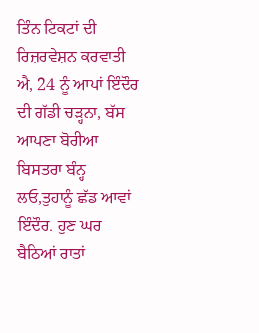ਤਿੰਨ ਟਿਕਟਾਂ ਦੀ ਰਿਜ਼ਰਵੇਸ਼ਨ ਕਰਵਾਤੀ ਐ, 24 ਨੂੰ ਆਪਾਂ ਇੰਦੌਰ ਦੀ ਗੱਡੀ ਚੜ੍ਹਨਾ, ਬੱਸ ਆਪਣਾ ਬੋਰੀਆ ਬਿਸਤਰਾ ਬੰਨ੍ਹ ਲਓ,ਤੁਹਾਨੂੰ ਛੱਡ ਆਵਾਂ ਇੰਦੌਰ. ਹੁਣ ਘਰ ਬੈਠਿਆਂ ਰਾਤਾਂ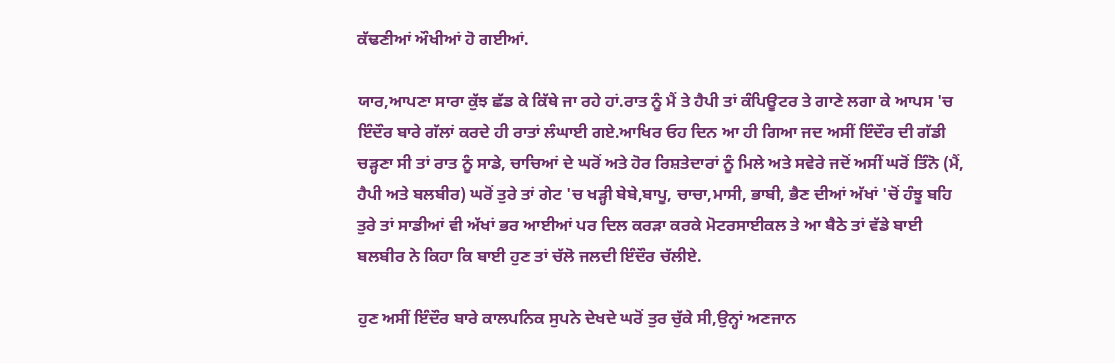ਕੱਢਣੀਆਂ ਔਖੀਆਂ ਹੋ ਗਈਆਂ.

ਯਾਰ,ਆਪਣਾ ਸਾਰਾ ਕੁੱਝ ਛੱਡ ਕੇ ਕਿੱਥੇ ਜਾ ਰਹੇ ਹਾਂ.ਰਾਤ ਨੂੰ ਮੈਂ ਤੇ ਹੈਪੀ ਤਾਂ ਕੰਪਿਊਟਰ ਤੇ ਗਾਣੇ ਲਗਾ ਕੇ ਆਪਸ 'ਚ ਇੰਦੌਰ ਬਾਰੇ ਗੱਲਾਂ ਕਰਦੇ ਹੀ ਰਾਤਾਂ ਲੰਘਾਈ ਗਏ.ਆਖਿਰ ਓਹ ਦਿਨ ਆ ਹੀ ਗਿਆ ਜਦ ਅਸੀਂ ਇੰਦੌਰ ਦੀ ਗੱਡੀ ਚੜ੍ਹਣਾ ਸੀ ਤਾਂ ਰਾਤ ਨੂੰ ਸਾਡੇ, ਚਾਚਿਆਂ ਦੇ ਘਰੋਂ ਅਤੇ ਹੋਰ ਰਿਸ਼ਤੇਦਾਰਾਂ ਨੂੰ ਮਿਲੇ ਅਤੇ ਸਵੇਰੇ ਜਦੋਂ ਅਸੀਂ ਘਰੋਂ ਤਿੰਨੋ (ਮੈਂ, ਹੈਪੀ ਅਤੇ ਬਲਬੀਰ) ਘਰੋਂ ਤੁਰੇ ਤਾਂ ਗੇਟ 'ਚ ਖੜ੍ਹੀ ਬੇਬੇ,ਬਾਪੂ, ਚਾਚਾ,ਮਾਸੀ, ਭਾਬੀ, ਭੈਣ ਦੀਆਂ ਅੱਖਾਂ 'ਚੋਂ ਹੰਝੂ ਬਹਿ ਤੁਰੇ ਤਾਂ ਸਾਡੀਆਂ ਵੀ ਅੱਖਾਂ ਭਰ ਆਈਆਂ ਪਰ ਦਿਲ ਕਰੜਾ ਕਰਕੇ ਮੋਟਰਸਾਈਕਲ ਤੇ ਆ ਬੈਠੇ ਤਾਂ ਵੱਡੇ ਬਾਈ ਬਲਬੀਰ ਨੇ ਕਿਹਾ ਕਿ ਬਾਈ ਹੁਣ ਤਾਂ ਚੱਲੋ ਜਲਦੀ ਇੰਦੌਰ ਚੱਲੀਏ.

ਹੁਣ ਅਸੀਂ ਇੰਦੌਰ ਬਾਰੇ ਕਾਲਪਨਿਕ ਸੁਪਨੇ ਦੇਖਦੇ ਘਰੋਂ ਤੁਰ ਚੁੱਕੇ ਸੀ,ਉਨ੍ਹਾਂ ਅਣਜਾਨ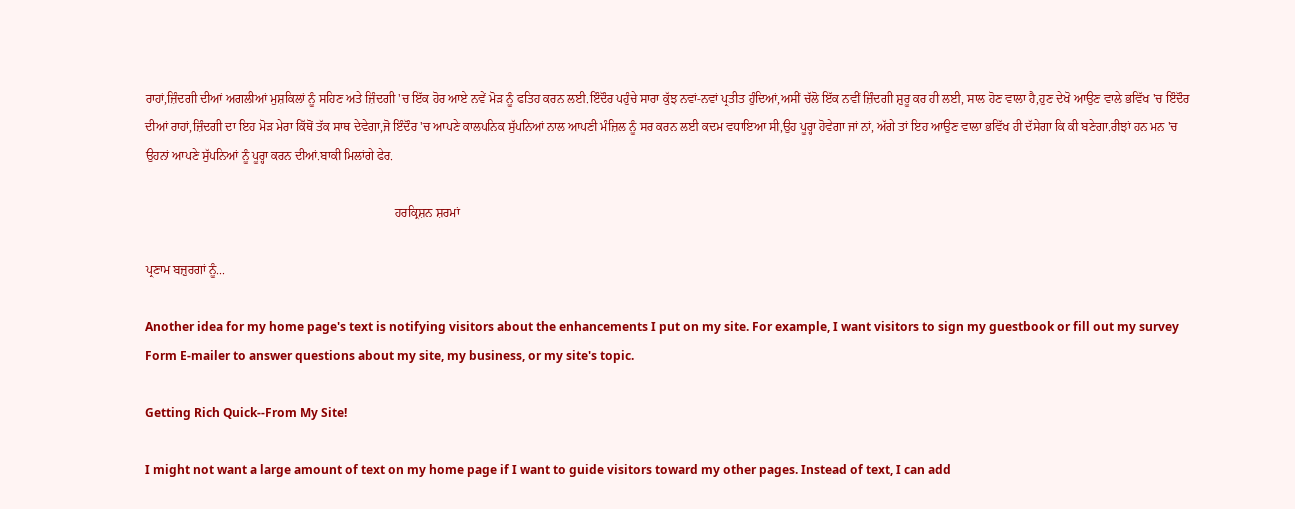ਰਾਹਾਂ,ਜ਼ਿੰਦਗੀ ਦੀਆਂ ਅਗਲੀਆਂ ਮੁਸ਼ਕਿਲਾਂ ਨੂੰ ਸਹਿਣ ਅਤੇ ਜ਼ਿੰਦਗੀ 'ਚ ਇੱਕ ਹੋਰ ਆਏ ਨਵੇਂ ਮੋੜ ਨੂੰ ਫਤਿਹ ਕਰਨ ਲਈ.ਇੰਦੌਰ ਪਹੁੰਚੇ ਸਾਰਾ ਕੁੱਝ ਨਵਾਂ-ਨਵਾਂ ਪ੍ਰਤੀਤ ਹੁੰਦਿਆਂ,ਅਸੀਂ ਚੱਲੋ ਇੱਕ ਨਵੀਂ ਜ਼ਿੰਦਗੀ ਸ਼ੁਰੂ ਕਰ ਹੀ ਲਈ, ਸਾਲ ਹੋਣ ਵਾਲਾ ਹੈ,ਹੁਣ ਦੇਖੋ ਆਉਣ ਵਾਲੇ ਭਵਿੱਖ 'ਚ ਇੰਦੌਰ ਦੀਆਂ ਰਾਹਾਂ,ਜ਼ਿੰਦਗੀ ਦਾ ਇਹ ਮੋੜ ਮੇਰਾ ਕਿੱਥੋਂ ਤੱਕ ਸਾਥ ਦੇਵੇਗਾ,ਜੋ ਇੰਦੌਰ 'ਚ ਆਪਣੇ ਕਾਲਪਨਿਕ ਸੁੱਪਨਿਆਂ ਨਾਲ ਆਪਣੀ ਮੰਜ਼ਿਲ ਨੂੰ ਸਰ ਕਰਨ ਲਈ ਕਦਮ ਵਧਾਇਆ ਸੀ,ਉਹ ਪੂਰ੍ਹਾ ਹੋਵੇਗਾ ਜਾਂ ਨਾਂ, ਅੱਗੇ ਤਾਂ ਇਹ ਆਉਣ ਵਾਲਾ ਭਵਿੱਖ ਹੀ ਦੱਸੇਗਾ ਕਿ ਕੀ ਬਣੇਗਾ.ਰੀਝਾਂ ਹਨ ਮਨ 'ਚ ਉਹਨਾਂ ਆਪਣੇ ਸੁੱਪਨਿਆਂ ਨੂੰ ਪੂਰ੍ਹਾ ਕਰਨ ਦੀਆਂ.ਬਾਕੀ ਮਿਲਾਂਗੇ ਫੇਰ.

                                                                                ਹਰਕ੍ਰਿਸ਼ਨ ਸ਼ਰਮਾਂ

ਪ੍ਰਣਾਮ ਬਜ਼ੁਰਗਾਂ ਨੂੰ...

Another idea for my home page's text is notifying visitors about the enhancements I put on my site. For example, I want visitors to sign my guestbook or fill out my survey Form E-mailer to answer questions about my site, my business, or my site's topic.

Getting Rich Quick--From My Site!

I might not want a large amount of text on my home page if I want to guide visitors toward my other pages. Instead of text, I can add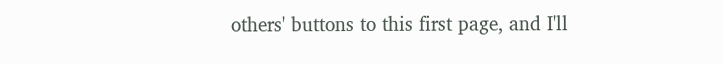others' buttons to this first page, and I'll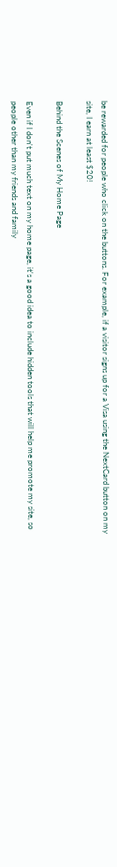be rewarded for people who click on the buttons. For example, if a visitor signs up for a Visa using the NextCard button on my site, I earn at least $20!

Behind the Scenes of My Home Page

Even if I don't put much text on my home page, it's a good idea to include hidden tools that will help me promote my site, so people other than my friends and family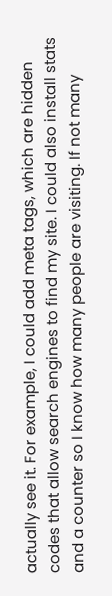actually see it. For example, I could add meta tags, which are hidden codes that allow search engines to find my site. I could also install stats and a counter so I know how many people are visiting. If not many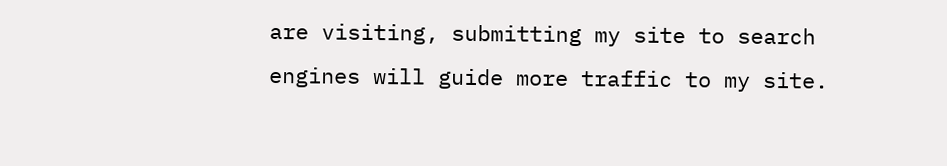are visiting, submitting my site to search engines will guide more traffic to my site.